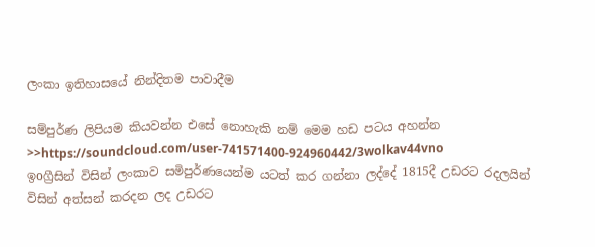ලංකා ඉතිහාසයේ නින්දිතම පාවාදීම

සම්පුර්ණ ලිපියම කියවන්න එසේ නොහැකි නම් මෙම හඩ පටය අහන්න >>https://soundcloud.com/user-741571400-924960442/3wolkav44vno
ඉoග්‍රීසින් විසින් ලංකාව සමිපුර්ණයෙන්ම යටත් කර ගන්නා ලද්දේ 1815දී උඩරට රදලයින් විසින් අත්සන් කරදන ලද උඩරට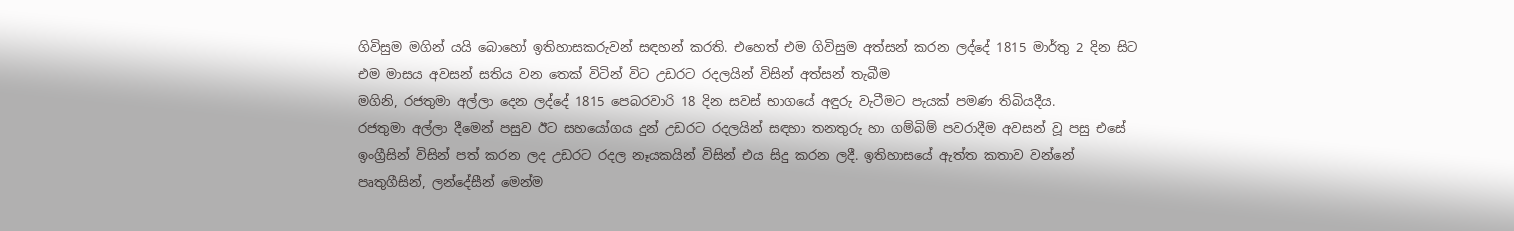ගිවිසුම මගින් යයි බොහෝ ඉතිහාසකරුවන් සඳහන් කරති. එහෙත් එම ගිවිසුම අත්සන් කරන ලද්දේ 1815 මාර්තු 2 දින සිට එම මාසය අවසන් සතිය වන තෙක් විටින් විට උඩරට රදලයින් විසින් අත්සන් තැබීම
මගිනි, රජතුමා අල්ලා දෙන ලද්දේ 1815 පෙබරවාරි 18 දින සවස් භාගයේ අඳුරු වැටීමට පැයක් පමණ තිබියදීය.
රජතුමා අල්ලා දීමෙන් පසුව ඊට සහයෝගය දුන් උඩරට රදලයින් සඳහා තනතුරු හා ගම්බිම් පවරාදීම අවසන් වූ පසු එසේ ඉංග්‍රීසින් විසින් පත් කරන ලද උඩරට රදල නෑයකයින් විසින් එය සිදු කරන ලදී. ඉතිහාසයේ ඇත්ත කතාව වන්නේ පෘතුගීසින්, ලන්දේසීන් මෙන්ම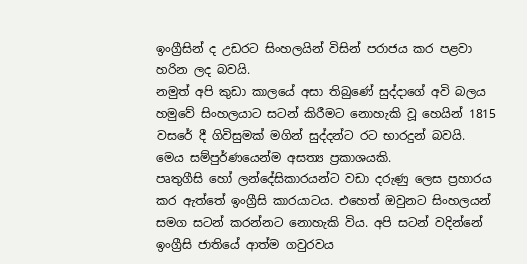ඉංග්‍රීසින් ද උඩරට සිංහලයින් විසින් පරාජය කර පළවා හරින ලද බවයි.
නමුත් අපි කුඩා කාලයේ අසා තිබුණේ සුද්දාගේ අවි බලය හමුවේ සිංහලයාට සටන් කිරීමට නොහැකි වූ හෙයින් 1815 වසරේ දී ගිවිසුමක් මගින් සුද්දන්ට රට භාරදුන් බවයි. මෙය සම්පුර්ණයෙන්ම අසත්‍ය ප්‍රකාශයකි.
පෘතුගීසි හෝ ලන්දේසිකාරයන්ට වඩා දරුණු ලෙස ප්‍රහාරය කර ඇත්තේ ඉංග්‍රීසි කාරයාටය. එහෙත් ඔවුනට සිංහලයන් සමග සටන් කරන්නට නොහැකි විය. අපි සටන් වදින්නේ ඉංග්‍රීසි ජාතියේ ආත්ම ගවුරවය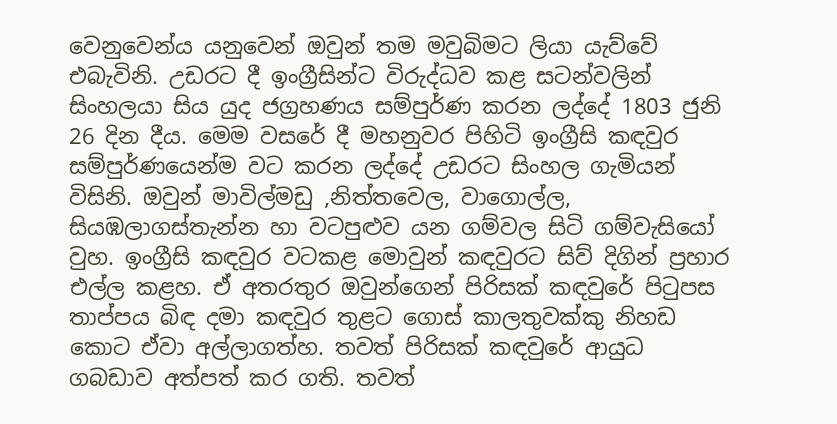වෙනුවෙන්ය යනුවෙන් ඔවුන් තම මවුබිමට ලියා යැව්වේ එබැවිනි. උඩරට දී ඉංග්‍රීසින්ට විරුද්ධව කළ සටන්වලින් සිංහලයා සිය යුද ජග්‍රහණය සම්පුර්ණ කරන ලද්දේ 1803 ජුනි 26 දින දීය. මෙම වසරේ දී මහනුවර පිහිටි ඉංග්‍රීසි කඳවුර සම්පුර්ණයෙන්ම වට කරන ලද්දේ උඩරට සිංහල ගැමියන් විසිනි. ඔවුන් මාවිල්මඩු ,නිත්තවෙල, වාගොල්ල, සියඹලාගස්තැන්න හා වටපුළුව යන ගම්වල සිටි ගම්වැසියෝ වුහ. ඉංග්‍රීසි කඳවුර වටකළ මොවුන් කඳවුරට සිව් දිගින් ප්‍රහාර එල්ල කළහ. ඒ අතරතුර ඔවුන්ගෙන් පිරිසක් කඳවුරේ පිටුපස තාප්පය බිඳ දමා කඳවුර තුළට ගොස් කාලතුවක්කු නිහඩ කොට ඒවා අල්ලාගත්හ. තවත් පිරිසක් කඳවුරේ ආයුධ ගබඩාව අත්පත් කර ගති. තවත්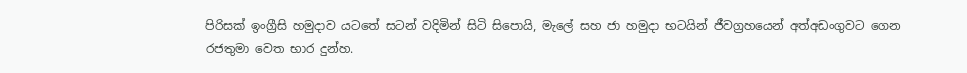පිරිසක් ඉංග්‍රීසි හමුදාව යටතේ සටන් වදිමින් සිටි සිපොයි, මැලේ සහ ජා හමුදා භටයින් ජීවග්‍රහයෙන් අත්අඩංගුවට ගෙන රජතුමා වෙත භාර දුන්හ.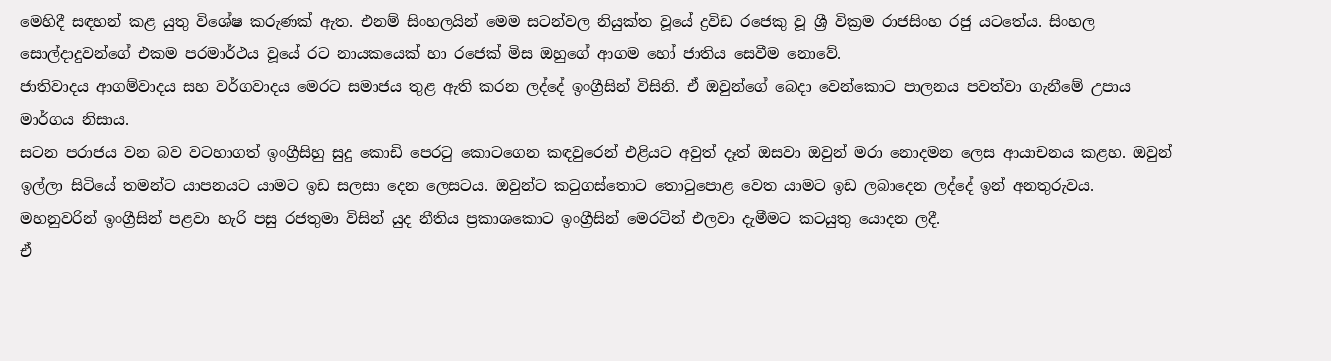මෙහිදී සඳහන් කළ යුතු විශේෂ කරුණක් ඇත. එනම් සිංහලයින් මෙම සටන්වල නියුක්ත වූයේ ද්‍රවිඩ රජෙකු වූ ශ්‍රී වික්‍රම රාජසිංහ රජු යටතේය. සිංහල සොල්දාදුවන්ගේ එකම පරමාර්ථය වූයේ රට නායකයෙක් හා රජෙක් මිස ඔහුගේ ආගම හෝ ජාතිය සෙවීම නොවේ.
ජාතිවාදය ආගම්වාදය සහ වර්ගවාදය මෙරට සමාජය තුළ ඇති කරන ලද්දේ ඉංග්‍රීසින් විසිනි. ඒ ඔවුන්ගේ බෙදා වෙන්කොට පාලනය පවත්වා ගැනීමේ උපාය මාර්ගය නිසාය.
සටන පරාජය වන බව වටහාගත් ඉංග්‍රීසිහු සුදු කොඩි පෙරටු කොටගෙන කඳවුරෙන් එළියට අවුත් දෑත් ඔසවා ඔවුන් මරා නොදමන ලෙස ආයාචනය කළහ. ඔවුන් ඉල්ලා සිටියේ තමන්ට යාපනයට යාමට ඉඩ සලසා දෙන ලෙසටය. ඔවුන්ට කටුගස්තොට තොටුපොළ වෙත යාමට ඉඩ ලබාදෙන ලද්දේ ඉන් අනතුරුවය. මහනුවරින් ඉංග්‍රීසින් පළවා හැරි පසු රජතුමා විසින් යුද නීතිය ප්‍රකාශකොට ඉංග්‍රීසින් මෙරටින් එලවා දැමීමට කටයුතු යොදන ලදී.
ඒ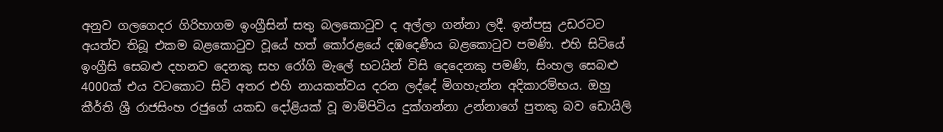අනුව ගලගෙදර ගිරිහාගම ඉංග්‍රීසින් සතු බලකොටුව ද අල්ලා ගන්නා ලදී. ඉන්පසු උඩරටට අයත්ව තිබූ එකම බළකොටුව වූයේ හත් කෝරළයේ දඹදෙණීය බළකොටුව පමණි. එහි සිටියේ ඉංග්‍රීසි සෙබළු දහනව දෙනකු සහ රෝගි මැලේ භටයින් විසි දෙදෙනකු පමණි, සිංහල සෙබළු 4000ක් එය වටකොට සිටි අතර එහි නායකත්වය දරන ලද්දේ මිගහැන්න අදිකාරම්භය. ඔහු කීර්ති ශ්‍රී රාජසිංහ රජුගේ යකඩ දෝළියක් වූ මාම්පිටිය දුක්ගන්නා උන්නාගේ පුතකු බව ඩොයිලි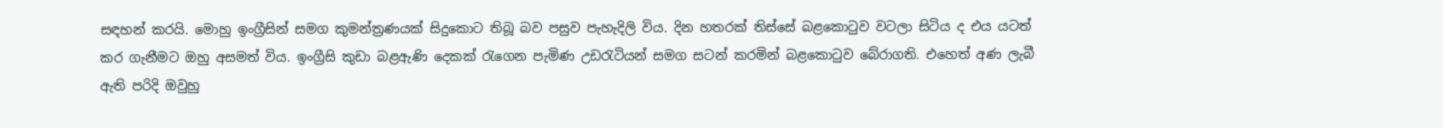සඳහන් කරයි. මොහු ඉංග්‍රීසින් සමග කුමන්ත්‍රණයක් සිදුකොට තිබූ බව පසුව පැහැදිලි විය. දින හතරක් තිස්සේ බළකොටුව වටලා සිටිය ද එය යටත් කර ගැනීමට ඔහු අසමත් විය. ඉංග්‍රීසි කුඩා බළඇණි දෙකක් රැගෙන පැමිණ උඩරැටියන් සමග සටන් කරමින් බළකොටුව බේරාගති. එහෙත් අණ ලැබී ඇති පරිදි ඔවුහු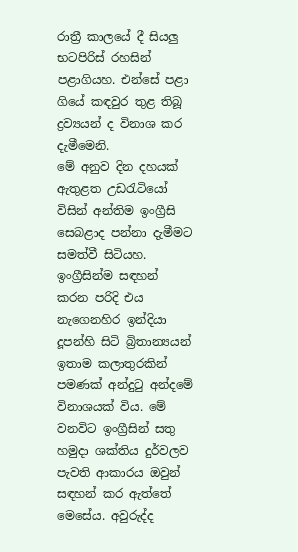රාත්‍රී කාලයේ දී සියලු භටපිරිස් රහසින් පළාගියහ. එන්සේ පළා ගියේ කඳවුර තුළ තිබූ ද්‍රව්‍යයන් ද විනාශ කර දැමීමෙනි.
මේ අනුව දින දහයක් ඇතුළත උඩරැටියෝ විසින් අන්තිම ඉංග්‍රීසි සෙබළාද පන්නා දැමීමට සමත්වී සිටියහ. ඉංග්‍රීසින්ම සඳහන් කරන පරිදි එය නැගෙනහිර ඉන්දියා දූපන්හි සිටි බ්‍රිතාන්‍යයන් ඉතාම කලාතුරකින් පමණක් අන්දුටු අන්දමේ විනාශයක් විය. මේ වනවිට ඉංග්‍රීසින් සතු හමුදා ශක්තිය දුර්වලව පැවති ආකාරය ඔවුන් සඳහන් කර ඇත්තේ මෙසේය. අවුරුද්ද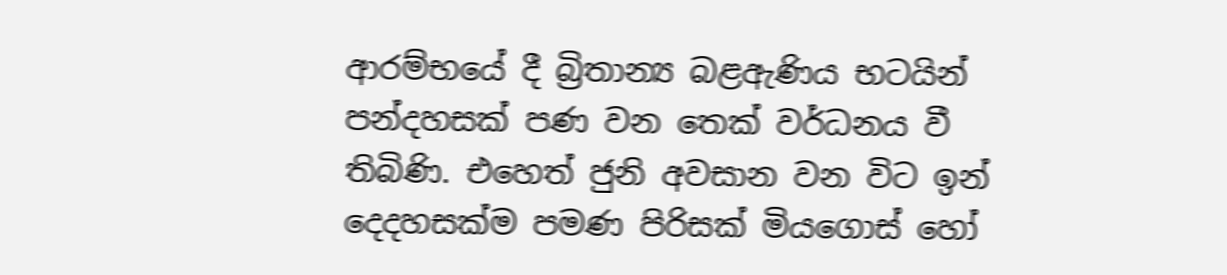ආරම්භයේ දී බ්‍රිතාන්‍ය බළඇණිය භටයින් පන්දහසක් පණ වන තෙක් වර්ධනය වී තිබිණි. එහෙත් ජුනි අවසාන වන විට ඉන් දෙදහසක්ම පමණ පිරිසක් මියගොස් හෝ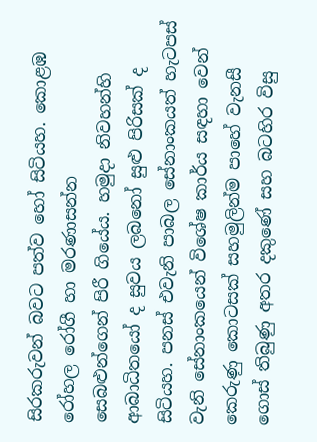සිරකරුවන් බවට පත්ව හෝ සිටියහ. කොළඹ රෝහල රෝගී හා මරණාසන්න
සෙබළුන්ගෙන් පිරී ගියේය. හමුදා නිවහන්හි ආබාධිතයෝ ද සුවය ලබනෝ සුළු පිරිසක් ද සිටියහ. පනස් එවැනි පාබල සේනාංකයත් හැටපස් වැනි සේනාංකයෙන් විශේෂ කාර්ය සඳහා වෙන් කෙරුණු කොටසක් සහමුලින්ම පාහේ වැනසී ගොස් තිබුණු අතර දකුණේ සහ බටහිර විසු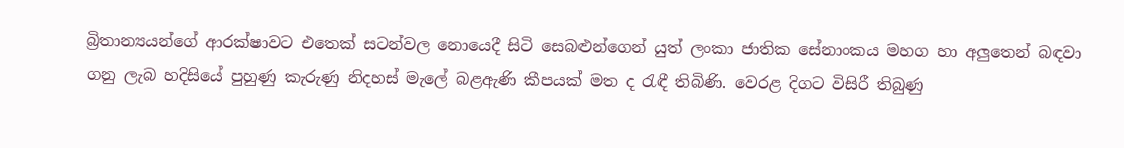බ්‍රිතාන්‍යයන්ගේ ආරක්ෂාවට එතෙක් සටන්වල නොයෙදී සිටි සෙබළුන්ගෙන් යුත් ලංකා ජාතික සේනාංකය මහග හා අලුතෙන් බඳවා ගනු ලැබ හදිසියේ පුහුණු කැරුණු නිදහස් මැලේ බළඇණි කීපයක් මත ද රැඳී තිබිණි. වෙරළ දිගට විසිරී තිබුණු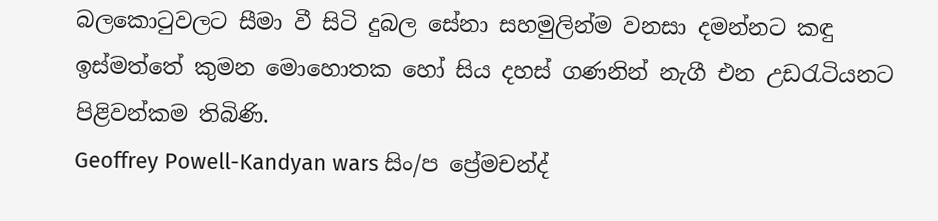බලකොටුවලට සීමා වී සිටි දුබල සේනා සහමුලින්ම වනසා දමන්නට කඳු ඉස්මත්තේ කුමන මොහොතක හෝ සිය දහස් ගණනින් නැගී එන උඩරැටියනට පිළිවන්කම තිබිණි.
Geoffrey Powell-Kandyan wars සිං/ප ප්‍රේමචන්ද්‍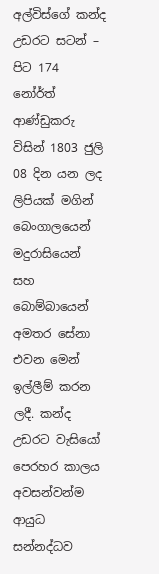අල්විස්ගේ කන්ද උඩරට සටන් – පිට 174
නෝර්ත් ආණ්ඩුකරු විසින් 1803 ජුලි 08 දින යන ලද ලිපියක් මගින් බෙංගාලයෙන් මදුරාසියෙන් සහ බොම්බායෙන් අමතර සේනා එවන මෙන් ඉල්ලීම් කරන ලදී. කන්ද උඩරට වැසියෝ පෙරහර කාලය අවසන්වන්ම ආයුධ සන්නද්ධව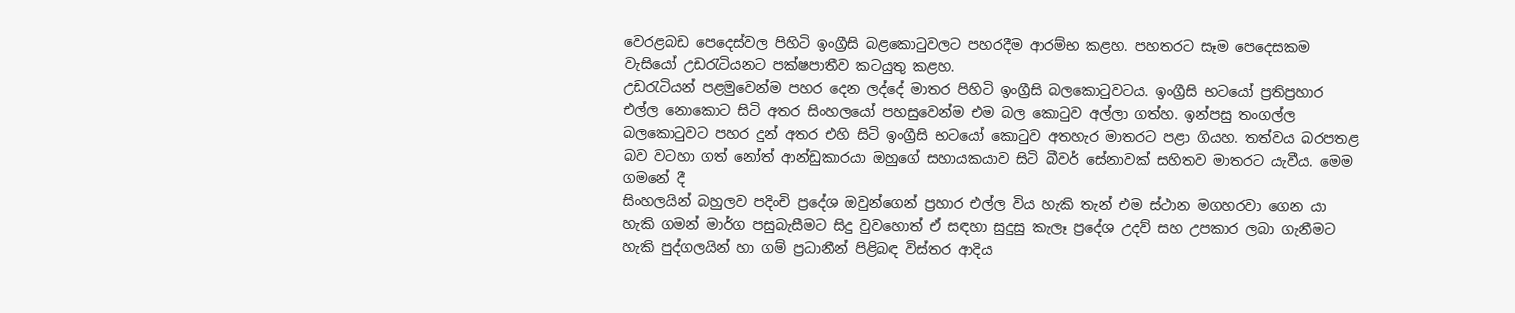වෙරළබඩ පෙදෙස්වල පිහිටි ඉංග්‍රීසි බළකොටුවලට පහරදීම ආරම්භ කළහ. පහතරට සෑම පෙදෙසකම වැසියෝ උඩරැටියනට පක්ෂපාතීව කටයුතු කළහ.
උඩරැටියන් පළමුවෙන්ම පහර දෙන ලද්දේ මාතර පිහිටි ඉංග්‍රීසි බලකොටුවටය. ඉංග්‍රීසි භටයෝ ප්‍රතිප්‍රහාර එල්ල නොකොට සිටි අතර සිංහලයෝ පහසුවෙන්ම එම බල කොටුව අල්ලා ගත්හ. ඉන්පසු තංගල්ල බලකොටුවට පහර දුන් අතර එහි සිටි ඉංග්‍රීසි භටයෝ කොටුව අතහැර මාතරට පළා ගියහ. තත්වය බරපතළ බව වටහා ගත් නෝත් ආන්ඩුකාරයා ඔහුගේ සහායකයාව සිටි බීවර් සේනාවක් සහිතව මාතරට යැවීය. මෙම ගමනේ දී
සිංහලයින් බහුලව පදිංචි ප්‍රදේශ ඔවුන්ගෙන් ප්‍රහාර එල්ල විය හැකි තැන් එම ස්ථාන මගහරවා ගෙන යා හැකි ගමන් මාර්ග පසුබැසීමට සිදු වුවහොත් ඒ සඳහා සුදුසු කැලෑ ප්‍රදේශ උදව් සහ උපකාර ලබා ගැනීමට හැකි පුද්ගලයින් හා ගම් ප්‍රධානීන් පිළිබඳ විස්තර ආදිය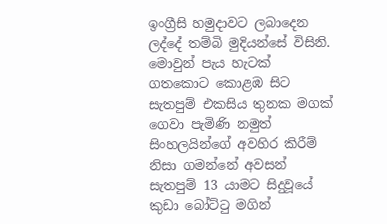ඉංග්‍රීසි හමුදාවට ලබාදෙන ලද්දේ තම්බි මුදියන්සේ විසිනි.
මොවුන් පැය හැටක් ගතකොට කොළඹ සිට සැතපුම් එකසිය තුනක මගක් ගෙවා පැමිණි නමුත් සිංහලයින්ගේ අවහිර කිරීම් නිසා ගමන්නේ අවසන් සැතපුම් 13 යාමට සිදුවූයේ කුඩා බෝට්ටු මගින්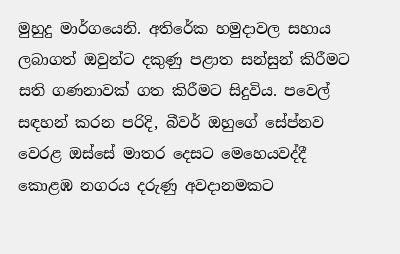මුහුදු මාර්ගයෙනි. අතිරේක හමුදාවල සහාය ලබාගත් ඔවුන්ට දකුණු පළාත සන්සුන් කිරීමට සති ගණනාවක් ගත කිරීමට සිදුවිය. පවෙල් සඳහන් කරන පරිදි, බීවර් ඔහුගේ සේප්නව වෙරළ ඔස්සේ මාතර දෙසට මෙහෙයවද්දී කොළඹ නගරය දරුණු අවදානමකට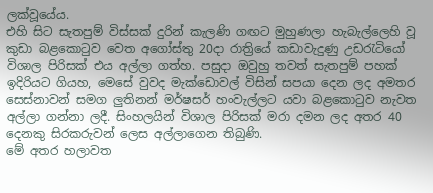ලක්වූයේය.
එහි සිට සැතපුම් විස්සක් දුරින් කැලණි ගඟට මුහුණලා හැබැල්ලෙහි වූ කුඩා බළකොටුව වෙත අගෝස්තු 20දා රාත්‍රියේ කඩාවැදුණු උඩරැටියෝ විශාල පිරිසක් එය අල්ලා ගත්හ. පසුදා ඔවුහු තවත් සැතපුම් පහක් ඉදිරියට ගියහ, මෙසේ වුවද මැක්ඩොවල් විසින් සපයා දෙන ලද අමතර සෙස්නාවන් සමග ලුතිනන් මර්ෂසර් හංවැල්ලට යවා බළකොටුව නැවත අල්ලා ගන්නා ලදී. සිංහලයින් විශාල පිරිසක් මරා දමන ලද අතර 40 දෙනකු සිරකරුවන් ලෙස අල්ලාගෙන තිබුණි.
මේ අතර හලාවත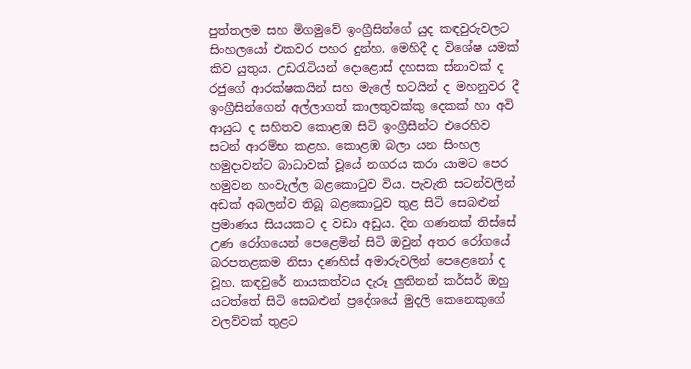පුත්තලම සහ මිගමුවේ ඉංග්‍රීසින්ගේ යුද කඳවුරුවලට සිංහලයෝ එකවර පහර දුන්හ. මෙහිදී ද විශේෂ යමක් කිව යුතුය. උඩරැටියන් දොළොස් දහසක ස්නාවක් ද රජුගේ ආරක්ෂකයින් සහ මැලේ භටයින් ද මහනුවර දී ඉංග්‍රීසින්ගෙන් අල්ලාගත් කාලතුවක්කු දෙකක් හා අවි ආයුධ ද සහිතව කොළඹ සිටි ඉංග්‍රීසීන්ට එරෙහිව සටන් ආරම්භ කළහ. කොළඹ බලා යන සිංහල හමුදාවන්ට බාධාවක් වූයේ නගරය කරා යාමට පෙර හමුවන හංවැල්ල බළකොටුව විය. පැවැති සටන්වලින් අඩක් අබලන්ව තිබූ බළකොටුව තුළ සිටි සෙබළුන් ප්‍රමාණය සියයකට ද වඩා අඩුය. දින ගණනක් තිස්සේ උණ රෝගයෙන් පෙළෙමින් සිටි ඔවුන් අතර රෝගයේ බරපතළකම නිසා දණහිස් අමාරුවලින් පෙළෙනෝ ද වූහ. කඳවුරේ නායකත්වය දැරූ ලුතිනන් කර්සර් ඔහු යටත්තේ සිටි සෙබළුන් ප්‍රදේශයේ මුදලි කෙනෙකුගේ වලව්වක් තුළට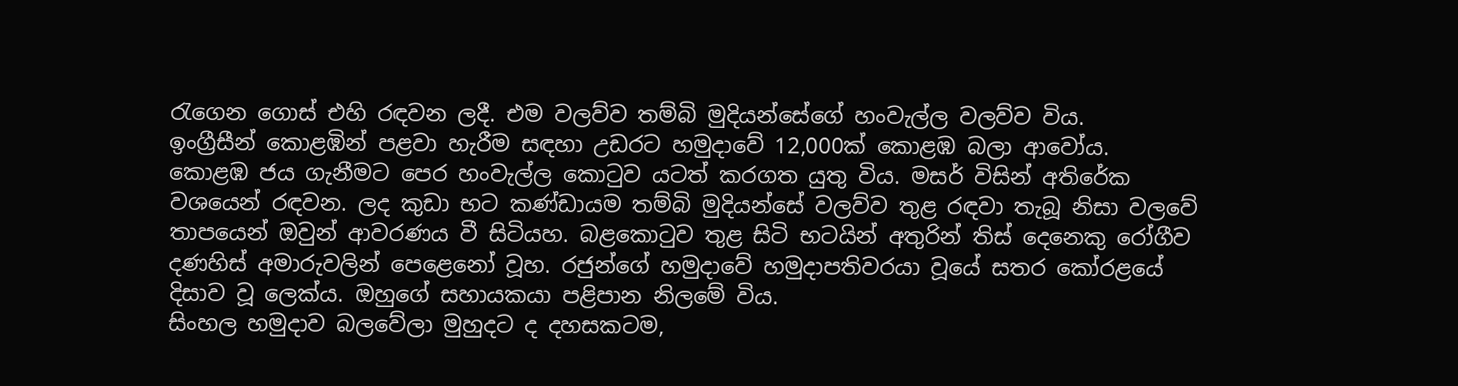රැගෙන ගොස් එහි රඳවන ලදී. එම වලව්ව තම්බි මුදියන්සේගේ හංවැල්ල වලව්ව විය.
ඉංග්‍රීසීන් කොළඹින් පළවා හැරීම සඳහා උඩරට හමුදාවේ 12,000ක් කොළඹ බලා ආවෝය. කොළඹ ජය ගැනීමට පෙර හංවැල්ල කොටුව යටත් කරගත යුතු විය. මසර් විසින් අතිරේක වශයෙන් රඳවන. ලද කුඩා භට කණ්ඩායම තම්බි මුදියන්සේ වලව්ව තුළ රඳවා තැබූ නිසා වලවේ තාපයෙන් ඔවුන් ආවරණය වී සිටියහ. බළකොටුව තුළ සිටි භටයින් අතුරින් තිස් දෙනෙකු රෝගීව දණහිස් අමාරුවලින් පෙළෙනෝ වූහ. රජුන්ගේ හමුදාවේ හමුදාපතිවරයා වූයේ සතර කෝරළයේ දිසාව වූ ලෙක්ය. ඔහුගේ සහායකයා පළිපාන නිලමේ විය.
සිංහල හමුදාව බලවේලා මුහුදට ද දහසකටම,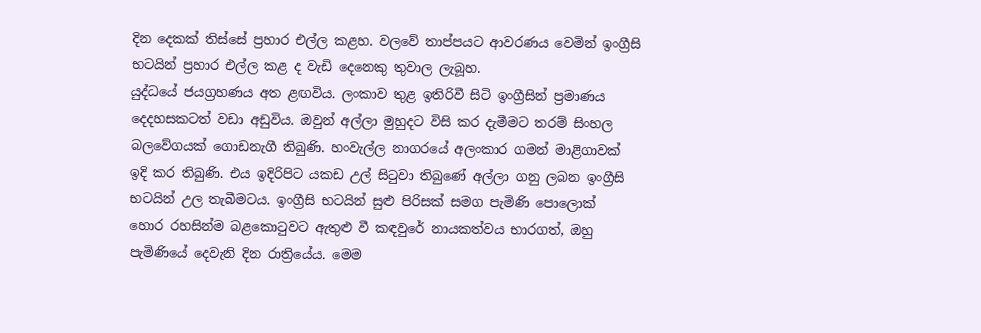දින දෙකක් තිස්සේ ප්‍රහාර එල්ල කළහ. වලවේ තාප්පයට ආවරණය වෙමින් ඉංග්‍රීසි භටයින් ප්‍රහාර එල්ල කළ ද වැඩි දෙනෙකු තුවාල ලැබූහ.
යුද්ධයේ ජයග්‍රහණය අත ළඟවිය. ලංකාව තුළ ඉතිරිවී සිටි ඉංග්‍රීසින් ප්‍රමාණය දෙදහසකටත් වඩා අඩුවිය. ඔවුන් අල්ලා මුහුදට විසි කර දැමීමට තරම් සිංහල බලවේගයක් ගොඩනැගී තිබුණි. හංවැල්ල නාගරයේ අලංකාර ගමන් මාළිගාවක් ඉදි කර තිබුණි. එය ඉදිරිපිට යකඩ උල් සිටුවා තිබුණේ අල්ලා ගනු ලබන ඉංග්‍රීසි භටයින් උල තැබීමටය. ඉංග්‍රීසි භටයින් සුළු පිරිසක් සමග පැමිණි පොලොක්
හොර රහසින්ම බළකොටුවට ඇතුළු වී කඳවුරේ නායකත්වය භාරගත්, ඔහු පැමිණියේ දෙවැනි දින රාත්‍රියේය. මෙම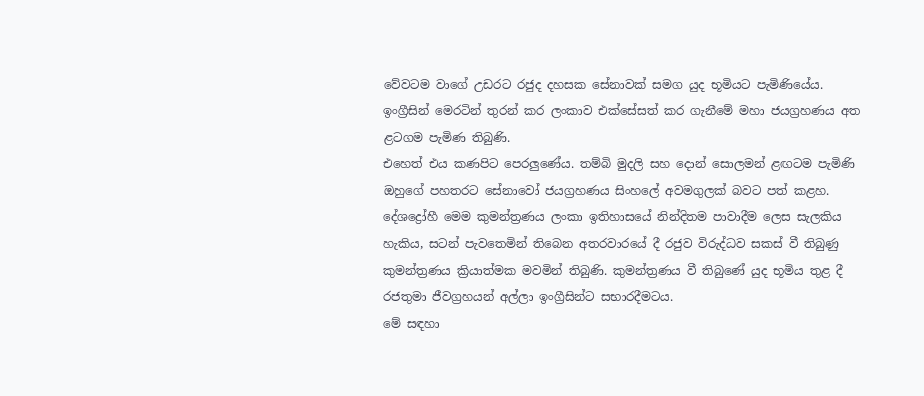වේවටම වාගේ උඩරට රජුද දහසක සේනාවක් සමග යුද භූමියට පැමිණියේය. ඉංග්‍රීසින් මෙරටින් තුරන් කර ලංකාව එක්සේසත් කර ගැනීමේ මහා ජයග්‍රහණය අත ළටගම පැමිණ තිබුණි.
එහෙත් එය කණපිට පෙරලුණේය. තම්බි මුදලි සහ දොන් සොලමන් ළඟටම පැමිණි ඔහුගේ පහතරට සේනාවෝ ජයග්‍රහණය සිංහලේ අවමගුලක් බවට පත් කළහ.
දේශද්‍රෝහී මෙම කුමන්ත්‍රණය ලංකා ඉතිහාසයේ නින්දිතම පාවාදීම ලෙස සැලකිය හැකිය, සටන් පැවතෙමින් තිබෙන අතරවාරයේ දී රජුව විරුද්ධව සකස් වී තිබුණු කුමන්ත්‍රණය ක්‍රියාත්මක මවමින් තිබුණි. කුමන්ත්‍රණය වී තිබුණේ යුද භූමිය තුළ දී රජතුමා ජීවග්‍රහයන් අල්ලා ඉංග්‍රීසින්ට සභාරදීමටය.
මේ සඳහා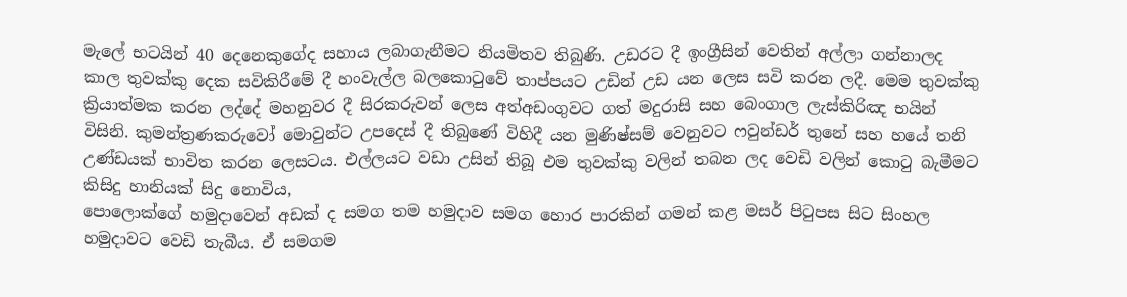මැලේ භටයින් 40 දෙනෙකුගේද සහාය ලබාගැනීමට නියමිතව තිබුණි. උඩරට දී ඉංග්‍රීසින් වෙතින් අල්ලා ගන්නාලද කාල තුවක්කු දෙක සවිකිරීමේ දී හංවැල්ල බලකොටුවේ තාප්පයට උඩින් උඩ යන ලෙස සවි කරන ලදී. මෙම තුවක්කු ක්‍රියාත්මක කරන ලද්දේ මහනුවර දී සිරකරුවන් ලෙස අත්අඩංගුවට ගත් මදුරාසි සහ බෙංගාල ලැස්කිරිඤ භයින් විසිනි. කුමන්ත්‍රණකරුවෝ මොවුන්ට උපදෙස් දී තිබුණේ විහිදී යන මුණිෂ්සම් වෙනුවට ෆවුන්ඩර් තුනේ සහ හයේ තනි උණ්ඩයක් භාවිත කරන ලෙසටය. එල්ලයට වඩා උසින් තිබූ එම තුවක්කු වලින් තබන ලද වෙඩි වලින් කොටු බැමීමට කිසිදු හානියක් සිදු නොවිය,
පොලොක්ගේ හමුදාවෙන් අඩක් ද සමග තම හමුදාව සමග හොර පාරකින් ගමන් කළ මසර් පිටුපස සිට සිංහල හමුදාවට වෙඩි තැබීය. ඒ සමගම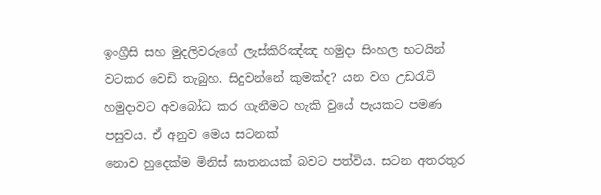ඉංග්‍රීසි සහ මුදලිවරුගේ ලැස්කිරිඤ්ඤ හමුදා සිංහල භටයින් වටකර වෙඩි තැබුහ. සිදුවන්නේ කුමක්ද? යන වග උඩරැටි හමුදාවට අවබෝධ කර ගැනීමට හැකි වුයේ පැයකට පමණ පසුවය. ඒ අනුව මෙය සටනක්
නොව හුදෙක්ම මිනිස් ඝාතනයක් බවට පත්විය. සටන අතරතුර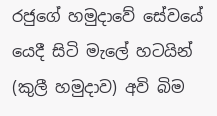රජුගේ හමුදාවේ සේවයේ යෙදී සිටි මැලේ හටයින් (කුලී හමුදාව) අවි බිම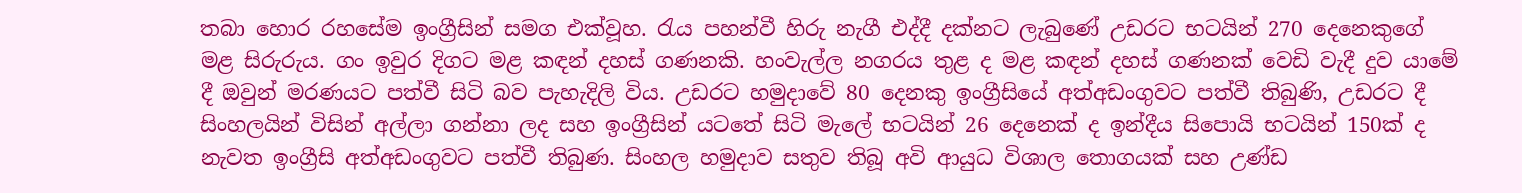තබා හොර රහසේම ඉංග්‍රීසින් සමග එක්වූහ. රැය පහන්වී හිරු නැගී එද්දී දක්නට ලැබුණේ උඩරට භටයින් 270 දෙනෙකුගේ මළ සිරුරුය. ගං ඉවුර දිගට මළ කඳන් දහස් ගණනකි. හංවැල්ල නගරය තුළ ද මළ කඳන් දහස් ගණනක් වෙඩි වැදී දුව යාමේ දී ඔවුන් මරණයට පත්වී සිටි බව පැහැදිලි විය. උඩරට හමුදාවේ 80 දෙනකු ඉංග්‍රීසියේ අත්අඩංගුවට පත්වී තිබුණි, උඩරට දී සිංහලයින් විසින් අල්ලා ගන්නා ලද සහ ඉංග්‍රීසින් යටතේ සිටි මැලේ භටයින් 26 දෙනෙක් ද ඉන්දීය සිපොයි භටයින් 150ක් ද නැවත ඉංග්‍රීසි අත්අඩංගුවට පත්වී තිබුණ. සිංහල හමුදාව සතුව තිබූ අවි ආයුධ විශාල තොගයක් සහ උණ්ඩ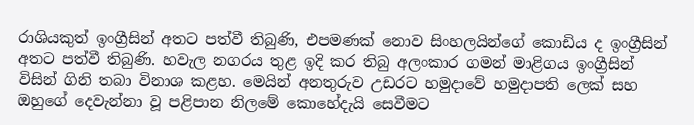රාශියකුත් ඉංග්‍රීසින් අතට පත්වී තිබුණි, එපමණක් නොව සිංහලයින්ගේ කොඩිය ද ඉංග්‍රීසින් අතට පත්වී තිබුණි. හවැල නගරය තුළ ඉදි කර තිබු අලංකාර ගමන් මාළිගය ඉංග්‍රීසින් විසින් ගිනි තබා විනාශ කළහ. මෙයින් අනතුරුව උඩරට හමුදාවේ හමුදාපති ලෙක් සහ ඔහුගේ දෙවැන්නා වූ පළිපාන නිලමේ කොහේදැයි සෙවීමට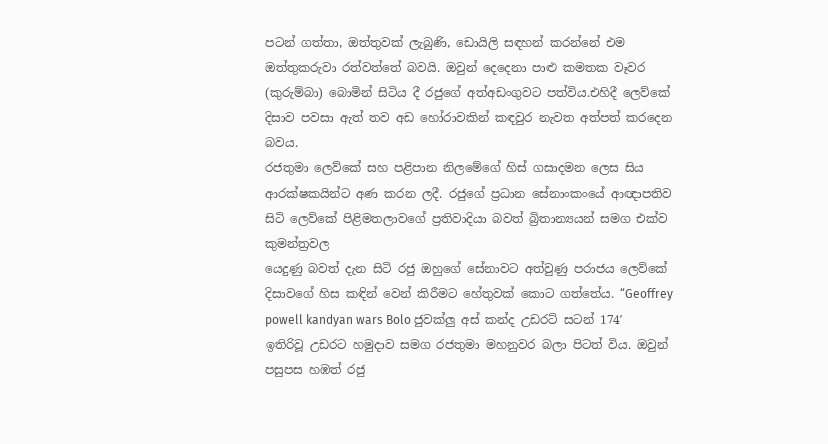පටන් ගත්තා, ඔත්තුවක් ලැබුණි, ඩොයිලි සඳහන් කරන්නේ එම ඔත්තුකරුවා රත්වත්තේ බවයි. ඔවුන් දෙදෙනා පාළු කමතක වෑවර (කුරුම්බා) බොමින් සිටිය දී රජුගේ අත්අඩංගුවට පත්විය.එහිදී ලෙව්කේ දිසාව පවසා ඇත් තව අඩ හෝරාවකින් කඳවුර නැවත අත්පත් කරදෙන බවය.
රජතුමා ලෙව්කේ සහ පළිපාන නිලමේගේ හිස් ගසාදමන ලෙස සිය ආරක්ෂකයින්ට අණ කරන ලදී. රජුගේ ප්‍රධාන සේනාංකංයේ ආඥාපතිව සිටි ලෙව්කේ පිළිමතලාවගේ ප්‍රතිවාදියා බවත් බ්‍රිතාන්‍යයන් සමග එක්ව කුමන්ත්‍රවල
යෙදුණු බවත් දැන සිටි රජු ඔහුගේ සේනාවට අත්වුණු පරාජය ලෙව්කේ දිසාවගේ හිස කඳින් වෙන් කිරීමට හේතුවක් කොට ගත්තේය. “Geoffrey powell kandyan wars Bolo ජුවක්ලු අස් කන්ද උඩරට් සටන් 174′
ඉතිරිවූ උඩරට හමුදාව සමග රජතුමා මහනුවර බලා පිටත් විය. ඔවුන් පසුපස හඹත් රජු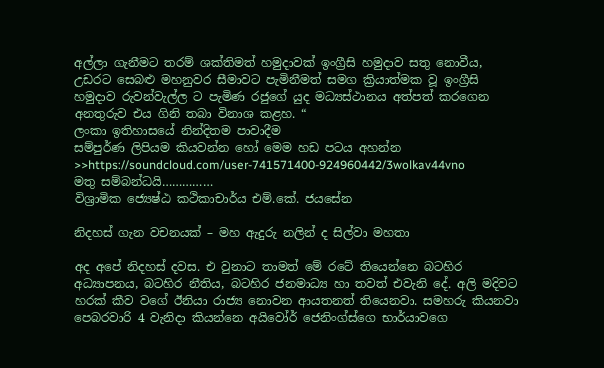අල්ලා ගැනීමට තරම් ශක්තිමත් හමුදාවක් ඉංග්‍රීසි හමුදාව සතු නොවීය, උඩරට සෙබළු මහනුවර සීමාවට පැමිනීමත් සමග ක්‍රියාත්මක වූ ඉංග්‍රීසි හමුදාව රුවන්වැල්ල ට පැමිණ රජුගේ යුද මධ්‍යස්ථානය අත්පත් කරගෙන අනතුරුව එය ගිනි තබා විනාශ කළහ. “
ලංකා ඉතිහාසයේ නින්දිතම පාවාදීම
සම්පුර්ණ ලිපියම කියවන්න හෝ මෙම හඩ පටය අහන්න >>https://soundcloud.com/user-741571400-924960442/3wolkav44vno
මතු සම්බන්ධයි……………
විශ්‍රාමික ජ්‍යෙෂ්ඨ කථිකාචාර්ය එම්.කේ. ජයසේන

නිදහස් ගැන වචනයක් – මහ ඇදුරු නලින් ද සිල්වා මහතා

අද අපේ නිදහස් දවස. එ වුනාට තාමත් මේ රටේ තියෙන්නෙ බටහිර අධ්‍යාපනය, බටහිර නීතිය, බටහිර ජනමාධ්‍ය හා තවත් එවැනි දේ. අලි මදිවට හරක් කීව වගේ ඊනියා රාජ්‍ය නොවන ආයතනත් තියෙනවා. සමහරු කියනවා පෙබරවාරි 4 වැනිදා කියන්නෙ අයිවෝර් ජෙනිංග්ස්ගෙ භාර්යාවගෙ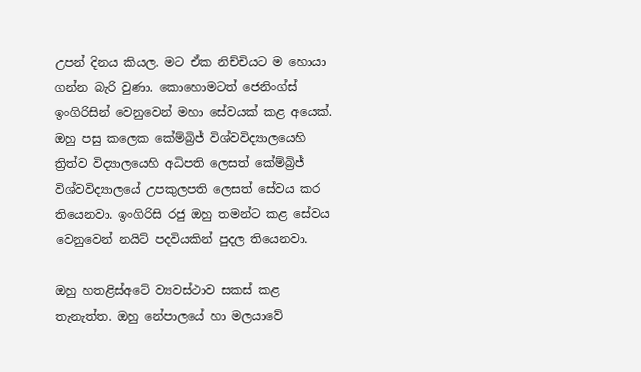උපන් දිනය කියල. මට ඒක නිච්චියට ම හොයා ගන්න බැරි වුණා. කොහොමටත් ජෙනිංග්ස් ඉංගිරිසින් වෙනුවෙන් මහා සේවයක් කළ අයෙක්. ඔහු පසු කලෙක කේම්බ්‍රිජ් විශ්වවිද්‍යාලයෙහි ත්‍රිත්ව විද්‍යාලයෙහි අධිපති ලෙසත් කේම්බ්‍රිජ් විශ්වවිද්‍යාලයේ උපකුලපති ලෙසත් සේවය කර තියෙනවා. ඉංගිරිසි රජු ඔහු තමන්ට කළ සේවය වෙනුවෙන් නයිට් පදවියකින් පුදල තියෙනවා.

ඔහු හතළිස්අටේ ව්‍යවස්ථාව සකස් කළ තැනැත්ත. ඔහු නේපාලයේ හා මලයාවේ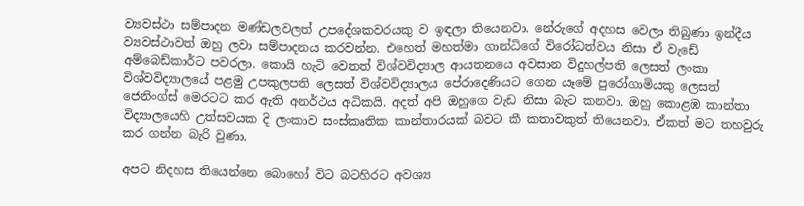ව්‍යවස්ථා සම්පාදන මණ්ඩලවලත් උපදේශකවරයකු ව ඉඳලා තියෙනවා. නේරුගේ අදහස වෙලා තිබුණා ඉන්දීය ව්‍යවස්ථාවත් ඔහු ලවා සම්පාදනය කරවන්න. එහෙත් මහත්මා ගාන්ධිගේ විරෝධත්වය නිසා ඒ වැඩේ අම්බෙඩ්කාර්ට පවරලා. කොයි හැටි වෙතත් විශ්වවිද්‍යාල ආයතනයෙ අවසාන විදුහල්පති ලෙසත් ලංකා විශ්වවිද්‍යාලයේ පළමු උපකුලපති ලෙසත් විශ්වවිද්‍යාලය පේරාදෙණියට ගෙන යෑමේ පුරෝගාමියකු ලෙසත් ජෙනිංග්ස් මෙරටට කර ඇති අනර්ථය අධිකයි. අදත් අපි ඔහුගෙ වැඩ නිසා බැට කනවා. ඔහු කොළඹ කාන්තා විද්‍යාලයෙහි උත්සවයක දි ලංකාව සංස්කෘතික කාන්තාරයක් බවට කී කතාවකුත් තියෙනවා. ඒකත් මට තහවුරු කර ගන්න බැරි වුණා.

අපට නිදහස තියෙන්නෙ බොහෝ විට බටහිරට අවශ්‍ය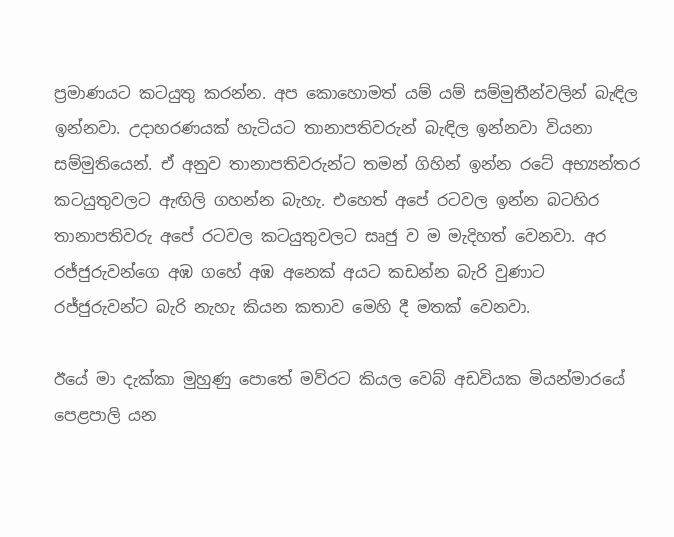ප්‍රමාණයට කටයුතු කරන්න. අප කොහොමත් යම් යම් සම්මුතීන්වලින් බැඳිල ඉන්නවා. උදාහරණයක් හැටියට තානාපතිවරුන් බැඳිල ඉන්නවා වියනා සම්මුතියෙන්. ඒ අනුව තානාපතිවරුන්ට තමන් ගිහින් ඉන්න රටේ අභ්‍යන්තර කටයුතුවලට ඇඟිලි ගහන්න බැහැ. එහෙත් අපේ රටවල ඉන්න බටහිර තානාපතිවරු අපේ රටවල කටයුතුවලට සෘජු ව ම මැදිහත් වෙනවා. අර රජ්ජුරුවන්ගෙ අඹ ගහේ අඹ අනෙක් අයට කඩන්න බැරි වුණාට රජ්ජුරුවන්ට බැරි නැහැ කියන කතාව මෙහි දී මතක් වෙනවා.

ඊයේ මා දැක්කා මුහුණු පොතේ මව්රට කියල වෙබ් අඩවියක මියන්මාරයේ පෙළපාලි යන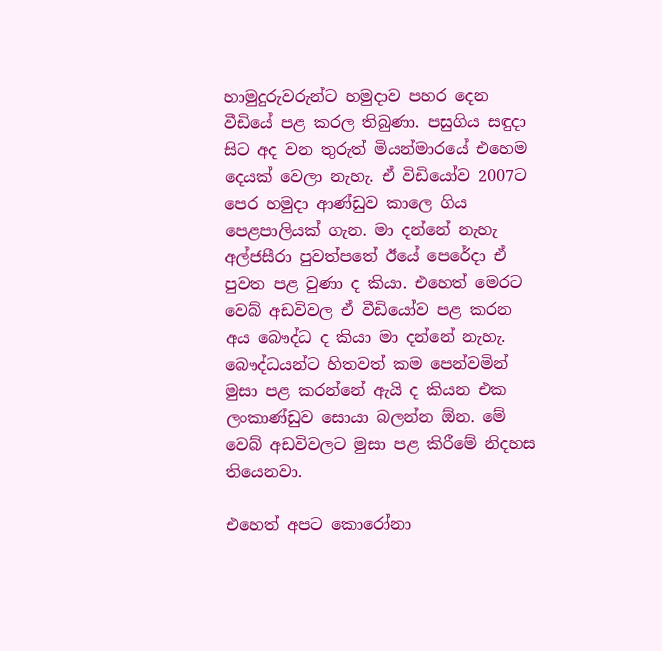හාමුදුරුවරුන්ට හමුදාව පහර දෙන වීඩියේ පළ කරල තිබුණා. පසුගිය සඳුදා සිට අද වන තුරුත් මියන්මාරයේ එහෙම දෙයක් වෙලා නැහැ. ඒ විඩියෝව 2007ට පෙර හමුදා ආණ්ඩුව කාලෙ ගිය පෙළපාලියක් ගැන. මා දන්නේ නැහැ අල්ජසීරා පුවත්පතේ ඊයේ පෙරේදා ඒ පුවත පළ වුණා ද කියා. එහෙත් මෙරට වෙබ් අඩවිවල ඒ වීඩියෝව පළ කරන අය බෞද්ධ ද කියා මා දන්නේ නැහැ. බෞද්ධයන්ට හිතවත් කම පෙන්වමින් මුසා පළ කරන්නේ ඇයි ද කියන එක ලංකාණ්ඩුව සොයා බලන්න ඕන. මේ වෙබ් අඩවිවලට මුසා පළ කිරීමේ නිදහස තියෙනවා.

එහෙත් අපට කොරෝනා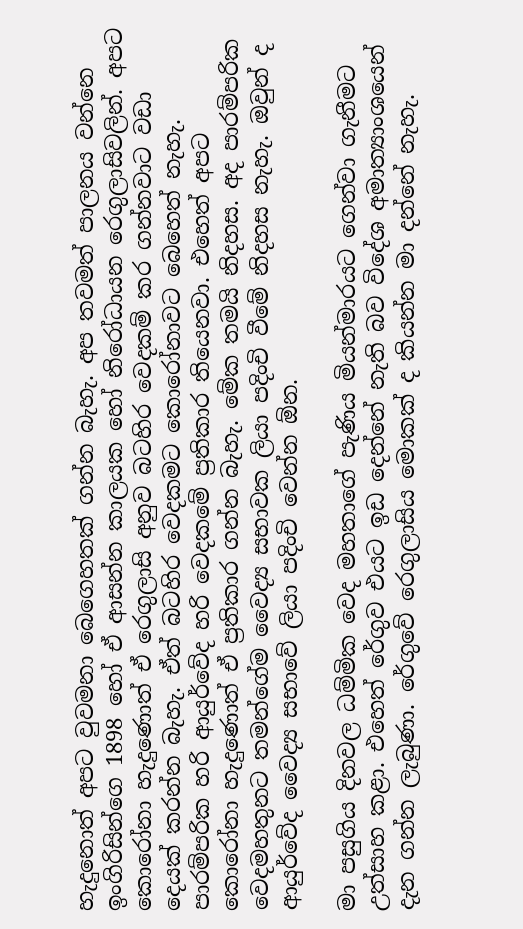හැදුනොත් අපට වුවමනා බෙගෙහතක් ගන්න බැහැ. අප තවමත් පාලනය වන්නෙ ඉංගිරිසින්ගෙ 1898 හෝ ඒ ආසන්න කාලයක හෝ නිරෝධායන රෙගුලාසිවලින්. අපට කොරෝනා හැදුණොත් ඒ රෙගුලාසි අනුව බටහිර වෙදකම් කර ගන්නවාට වඩා දෙයක් කරන්න බැහැ. ඒත් බටහිර වෙදකමට කොරෝනාවට බෙහෙත් නැහැ. පාරම්පරික හරි ආයුර්වේද හරි වෙදකමේ ප්‍රතිකාර තියෙනවා. එහෙත් අපට කොරෝනා හැදුණොත් ඒ ප්‍රතිකාර ගන්න බැහැ. මේක තමයි නිදහස. අද පාරම්පරික වෙදමහතුනට තමන්ගේම වෛද්‍ය සභාවක ලියා පදිංචි වීමේ නිදහස නැහැ. ඔවුන් ද ආයුර්වේද වෛද්‍ය සභාවේ ලියා පදිංචි වෙන්න ඕන.

මා පසුගිය දිනවල ධම්මික වෙද මහතාගේ පැණිය මියන්මාරයට ගෙන්වා ගැනීමට උත්සාහ කළා. එහෙත් රේගුව එයට ඉඩ දෙන්නේ නැති බව විදේශ අමාත්‍යාංශයෙන් දැන ගන්න ලැබුණා. රේගුවේ රෙගුලාසිය මොකක් ද කියන්න මා දන්නේ නැහැ.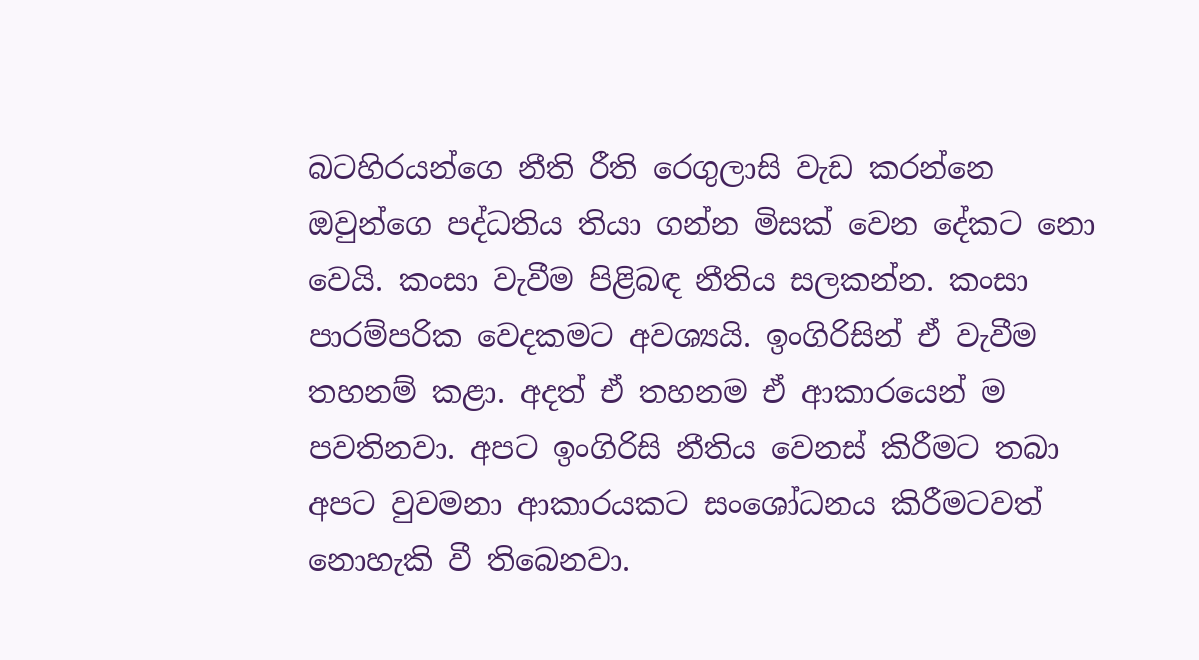බටහිරයන්ගෙ නීති රීති රෙගුලාසි වැඩ කරන්නෙ ඔවුන්ගෙ පද්ධතිය තියා ගන්න මිසක් වෙන දේකට නො වෙයි. කංසා වැවීම පිළිබඳ නීතිය සලකන්න. කංසා පාරම්පරික වෙදකමට අවශ්‍යයි. ඉංගිරිසින් ඒ වැවීම තහනම් කළා. අදත් ඒ තහනම ඒ ආකාරයෙන් ම පවතිනවා. අපට ඉංගිරිසි නීතිය වෙනස් කිරීමට තබා අපට වුවමනා ආකාරයකට සංශෝධනය කිරීමටවත් නොහැකි වී තිබෙනවා.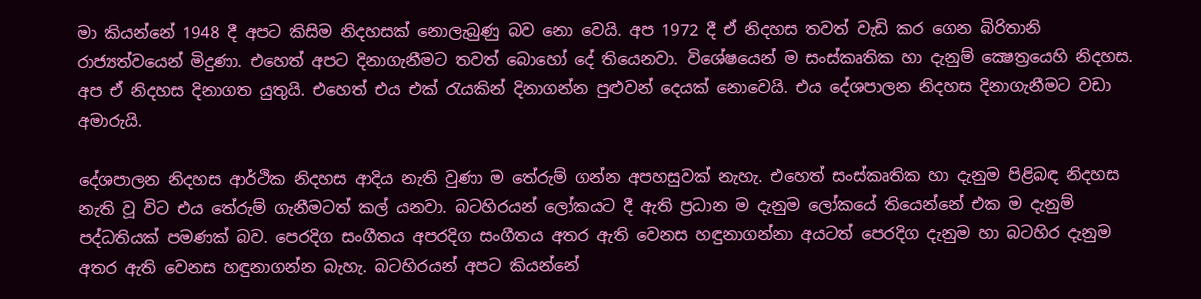මා කියන්නේ 1948 දී අපට කිසිම නිදහසක් නොලැබුණු බව නො වෙයි. අප 1972 දී ඒ නිදහස තවත් වැඩි කර ගෙන බිරිතානි රාජ්‍යත්වයෙන් මිදුණා. එහෙත් අපට දිනාගැනීමට තවත් බොහෝ දේ තියෙනවා. විශේෂයෙන් ම සංස්කෘතික හා දැනුම් ක්‍ෂෙත්‍රයෙහි නිදහස. අප ඒ නිදහස දිනාගත යුතුයි. එහෙත් එය එක් රැයකින් දිනාගන්න පුළුවන් දෙයක් නොවෙයි. එය දේශපාලන නිදහස දිනාගැනීමට වඩා අමාරුයි.

දේශපාලන නිදහස ආර්ථික නිදහස ආදිය නැති වුණා ම තේරුම් ගන්න අපහසුවක් නැහැ. එහෙත් සංස්කෘතික හා දැනුම පිළිබඳ නිදහස නැති වූ විට එය තේරුම් ගැනීමටත් කල් යනවා. බටහිරයන් ලෝකයට දී ඇති ප්‍රධාන ම දැනුම ලෝකයේ තියෙන්නේ එක ම දැනුම් පද්ධතියක් පමණක් බව. පෙරදිග සංගීතය අපරදිග සංගීතය අතර ඇති වෙනස හඳුනාගන්නා අයටත් පෙරදිග දැනුම හා බටහිර දැනුම අතර ඇති වෙනස හඳුනාගන්න බැහැ. බටහිරයන් අපට කියන්නේ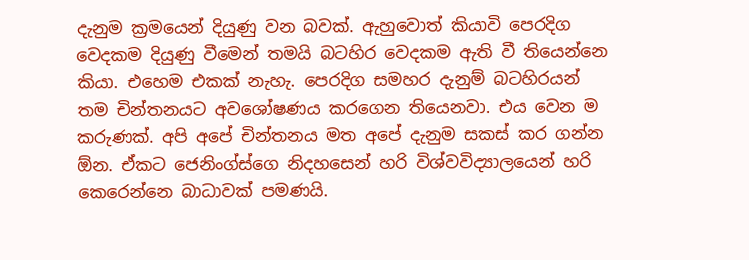දැනුම ක්‍රමයෙන් දියුණු වන බවක්. ඇහුවොත් කියාවි පෙරදිග වෙදකම දියුණු වීමෙන් තමයි බටහිර වෙදකම ඇති වී තියෙන්නෙ කියා. එහෙම එකක් නැහැ. පෙරදිග සමහර දැනුම් බටහිරයන් තම චින්තනයට අවශෝෂණය කරගෙන තියෙනවා. එය වෙන ම කරුණක්. අපි අපේ චින්තනය මත අපේ දැනුම සකස් කර ගන්න ඕන. ඒකට ජෙනිංග්ස්ගෙ නිදහසෙන් හරි විශ්වවිද්‍යාලයෙන් හරි කෙරෙන්නෙ බාධාවක් පමණයි.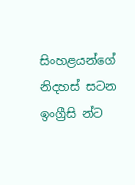සිංහළයන්ගේ නිදහස් සටන ඉංග්‍රීසි න්ට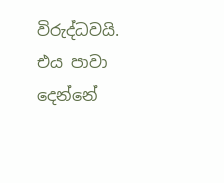විරුද්ධවයි. එය පාවා දෙන්නේ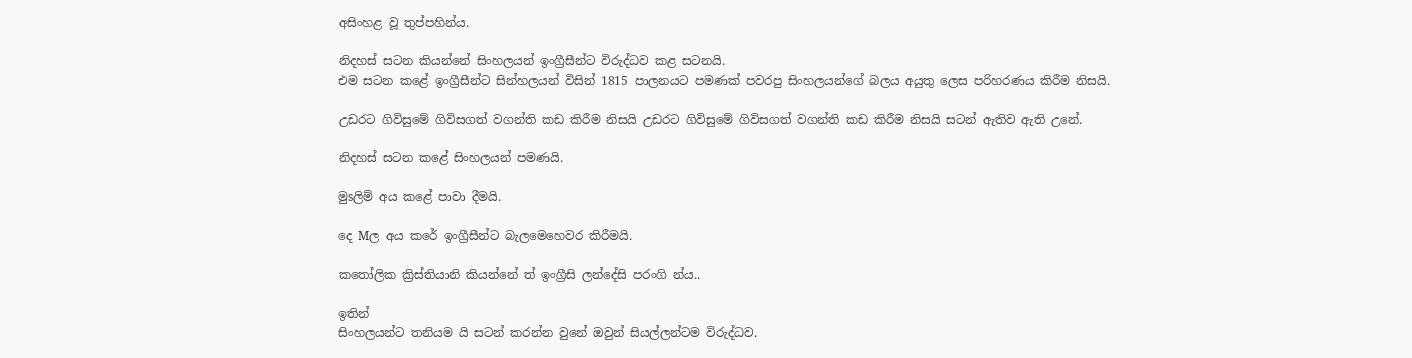අසිංහළ වූ තුප්පහින්ය.

නිදහස් සටන කියන්නේ සිංහලයන් ඉංග්‍රීසීන්ට විරුද්ධව කළ සටනයි.
එම සටන කළේ ඉංග්‍රීසීන්ට සින්හලයන් විසින් 1815 පාලනයට පමණක් පවරපු සිංහලයන්ගේ බලය අයුතු ලෙස පරිහරණය කිරීම නිසයි.

උඩරට ගිවිසුමේ ගිවිසගත් වගන්ති කඩ කිරීම නිසයි උඩරට ගිවිසුමේ ගිවිසගත් වගන්ති කඩ කිරීම නිසයි සටන් ඇතිව ඇති උනේ.

නිදහස් සටන කළේ සිංහලයන් පමණයි.

මුsලිම් අය කළේ පාවා දීමයි.

දෙ Mල අය කරේ ඉංග්‍රීසීන්ට බැලමෙහෙවර කිරීමයි.

කතෝලික ක්‍රිස්තියානි කියන්නේ ත් ඉංග්‍රීසි ලන්දේසි පරංගි න්ය..

ඉතින්
සිංහලයන්ට තනියම යි සටන් කරන්න වුනේ ඔවුන් සියල්ලන්ටම විරුද්ධව.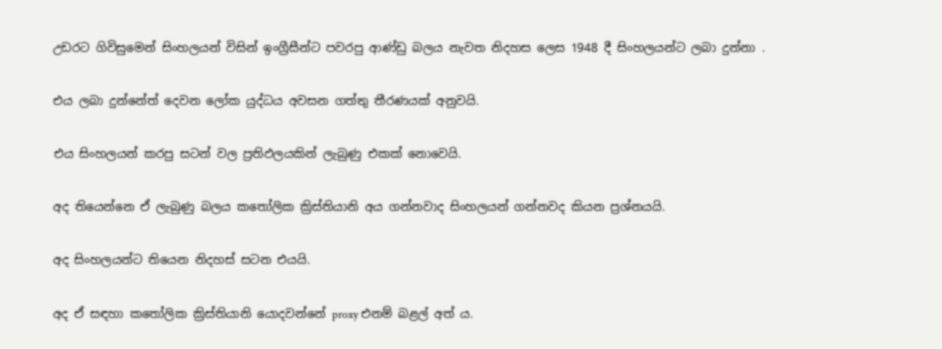උඩරට ගිවිසුමෙන් සිංහලයන් විසින් ඉංග්‍රීසීන්ට පවරපු ආණ්ඩු බලය නැවත නිදහස ලෙස 1948 දී සිංහලයන්ට ලබා දුන්නා .

එය ලබා දුන්නේත් දෙවන ලෝක යුද්ධය අවසන ගත්තු තීරණයක් අනුවයි.

එය සිංහලයන් කරපු සටන් වල ප්‍රතිඵලයකින් ලැබුණු එකක් නොවෙයි.

අද තියෙන්නෙ ඒ ලැබුණු බලය කතෝලික ක්‍රිස්තියානි අය ගන්නවාද සිංහලයන් ගන්නවද කියන ප්‍රශ්නයයි.

අද සිංහලයන්ට තියෙන නිදහස් සටන එයයි.

අද ඒ සඳහා කතෝලික ක්‍රිස්තියානි යොදවන්නේ proxy එනම් බළල් අත් ය.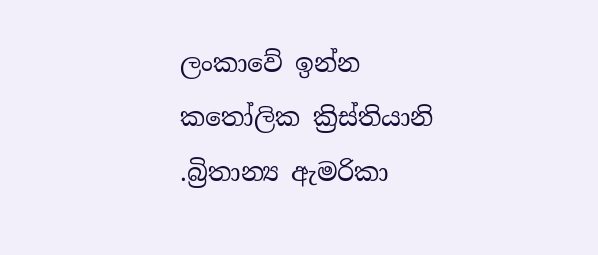ලංකාවේ ඉන්න කතෝලික ක්‍රිස්තියානි .බ්‍රිතාන්‍ය ඇමරිකා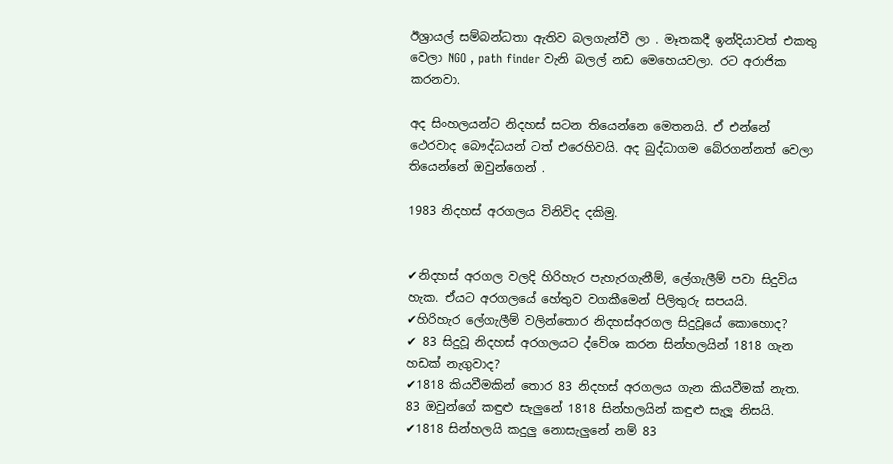ඊශ්‍රායල් සම්බන්ධතා ඇතිව බලගැන්වී ලා . මෑතකදී ඉන්දියාවත් එකතු වෙලා NGO , path finder වැනි බලල් නඩ මෙහෙයවලා. රට අරාජික කරනවා.

අද සිංහලයන්ට නිදහස් සටන තියෙන්නෙ මෙතනයි. ඒ එන්නේ ථෙරවාද බෞද්ධයන් ටත් එරෙහිවයි. අද බුද්ධාගම බේරගන්නත් වෙලා තියෙන්නේ ඔවුන්ගෙන් .

1983 නිදහස් අරගලය විනිවිද දකිමු.


✔නිදහස් අරගල වලදි හිරිහැර පැහැරගැනීම්, ලේගැලීම් පවා සිදුවිය හැක. ඒයට අරගලයේ හේතුව වගකීමෙන් පිලිතුරු සපයයි.
✔හිරිහැර ලේගැලීම් වලින්තොර නිදහස්අරගල සිදුවූයේ කොහොද?
✔ 83 සිදුවූ නිදහස් අරගලයට ද්වේශ කරන සින්හලයින් 1818 ගැන හඩක් නැගුවාද?
✔1818 කියවීමකින් තොර 83 නිදහස් අරගලය ගැන කියවීමක් නැත. 83 ඔවුන්ගේ කඳුළු සැලුනේ 1818 සින්හලයින් කඳුළු සැලූ නිසයි.
✔1818 සින්හලයි කදුලු නොසැලුනේ නම් 83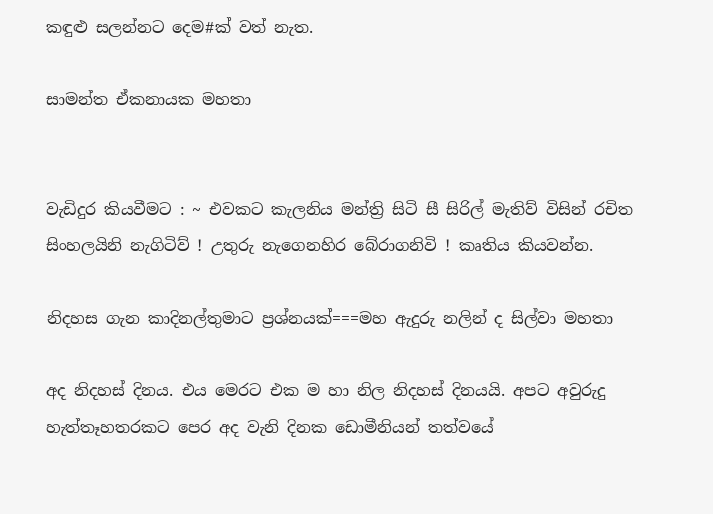කඳුළු සලන්නට දෙම#ක් වත් නැත.

සාමන්ත ඒකනායක මහතා


වැඩිදුර කියවීමට : ~ එවකට කැලනිය මන්ත්‍රි සිටි සී සිරිල් මැතිව් විසින් රචිත සිංහලයිනි නැගිටිව් ! උතුරු නැගෙනහිර බේරාගනිවි ! කෘතිය කියවන්න.

නිදහස ගැන කාදිනල්තුමාට ප්‍රශ්නයක්===මහ ඇදුරු නලින් ද සිල්වා මහතා

අද නිදහස් දිනය. එය මෙරට එක ම හා නිල නිදහස් දිනයයි. අපට අවුරුදු හැත්තෑහතරකට පෙර අද වැනි දිනක ඩොමීනියන් තත්වයේ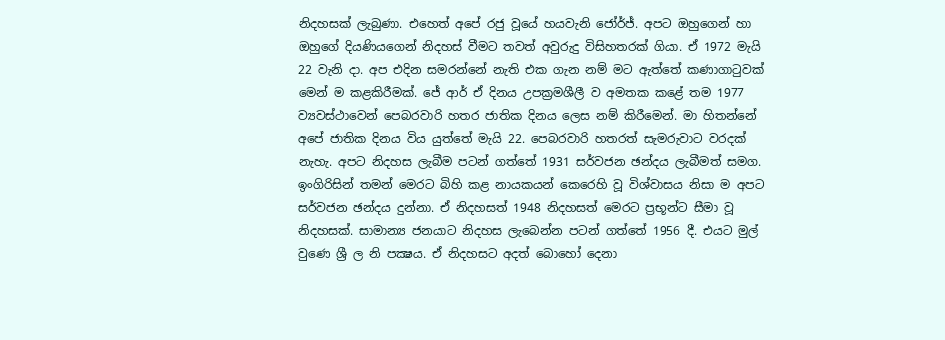නිදහසක් ලැබුණා. එහෙත් අපේ රජු වූයේ හයවැනි ජෝර්ජ්. අපට ඔහුගෙන් හා ඔහුගේ දියණියගෙන් නිදහස් වීමට තවත් අවුරුදු විසිහතරක් ගියා. ඒ 1972 මැයි 22 වැනි දා. අප එදින සමරන්නේ නැති එක ගැන නම් මට ඇත්තේ කණාගාටුවක් මෙන් ම කළකිරීමක්. ජේ ආර් ඒ දිනය උපක්‍රමශීලී ව අමතක කළේ තම 1977 ව්‍යවස්ථාවෙන් පෙබරවාරි හතර ජාතික දිනය ලෙස නම් කිරීමෙන්. මා හිතන්නේ අපේ ජාතික දිනය විය යුත්තේ මැයි 22. පෙබරවාරි හතරත් සැමරුවාට වරදක් නැහැ. අපට නිදහස ලැබීම පටන් ගත්තේ 1931 සර්වජන ඡන්දය ලැබීමත් සමග. ඉංගිරිසින් තමන් මෙරට බිහි කළ නායකයන් කෙරෙහි වූ විශ්වාසය නිසා ම අපට සර්වජන ඡන්දය දුන්නා. ඒ නිදහසත් 1948 නිදහසත් මෙරට ප්‍රභූන්ට සීමා වූ නිදහසක්. සාමාන්‍ය ජනයාට නිදහස ලැබෙන්න පටන් ගත්තේ 1956 දී. එයට මුල් වුණෙ ශ්‍රී ල නි පක්‍ෂය. ඒ නිදහසට අදත් බොහෝ දෙනා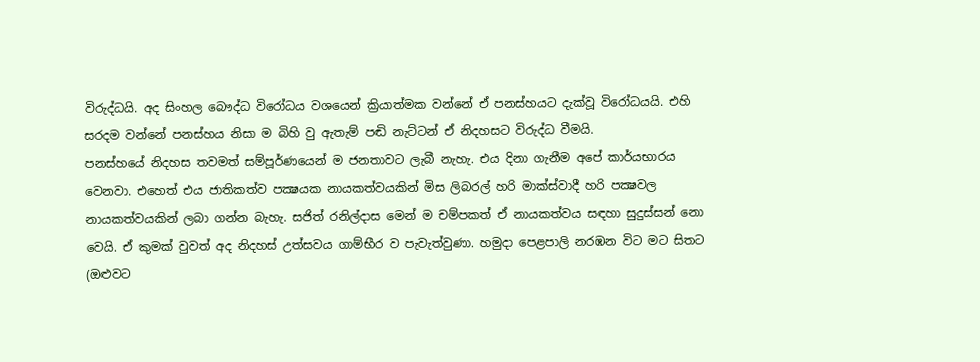විරුද්ධයි. අද සිංහල බෞද්ධ විරෝධය වශයෙන් ක්‍රියාත්මක වන්නේ ඒ පනස්හයට දැක්වූ විරෝධයයි. එහි සරදම වන්නේ පනස්හය නිසා ම බිහි වු ඇතැම් පඬි නැට්ටන් ඒ නිදහසට විරුද්ධ වීමයි.
පනස්හයේ නිදහස තවමත් සම්පූර්ණයෙන් ම ජනතාවට ලැබී නැහැ. එය දිනා ගැනීම අපේ කාර්යභාරය වෙනවා. එහෙත් එය ජාතිකත්ව පක්‍ෂයක නායකත්වයකින් මිස ලිබරල් හරි මාක්ස්වාදී හරි පක්‍ෂවල නායකත්වයකින් ලබා ගන්න බැහැ. සජිත් රනිල්දාස මෙන් ම චම්පකත් ඒ නායකත්වය සඳහා සුදුස්සන් නො වෙයි. ඒ කුමක් වුවත් අද නිදහස් උත්සවය ගාම්භීර ව පැවැත්වුණා. හමුදා පෙළපාලි නරඹන විට මට සිතට (ඔළුවට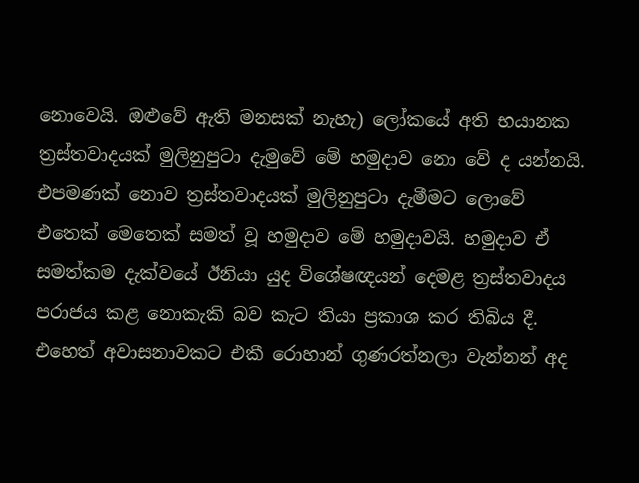නොවෙයි. ඔළුවේ ඇති මනසක් නැහැ) ලෝකයේ අති භයානක ත්‍රස්තවාදයක් මුලිනුපුටා දැමුවේ මේ හමුදාව නො වේ ද යන්නයි. එපමණක් නොව ත්‍රස්තවාදයක් මුලිනුපුටා දැමීමට ලොවේ එතෙක් මෙතෙක් සමත් වූ හමුදාව මේ හමුදාවයි. හමුදාව ඒ සමත්කම දැක්වයේ ඊනියා යුද විශේෂඥයන් දෙමළ ත්‍රස්තවාදය පරාජය කළ නොකැකි බව කැට තියා ප්‍රකාශ කර තිබිය දී. එහෙත් අවාසනාවකට එකී රොහාන් ගුණරත්නලා වැන්නන් අද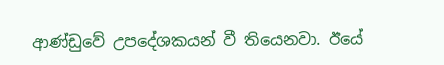ආණ්ඩුවේ උපදේශකයන් වී තියෙනවා. ඊයේ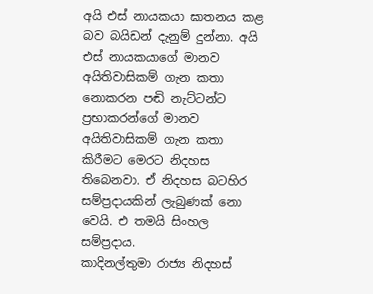අයි එස් නායකයා ඝාතනය කළ බව බයිඩන් දැනුම් දුන්නා. අයි එස් නායකයාගේ මානව අයිතිවාසිකම් ගැන කතා නොකරන පඬි නැට්ටන්ට ප්‍රභාකරන්ගේ මානව අයිතිවාසිකම් ගැන කතා කිරීමට මෙරට නිදහස තිබෙනවා. ඒ නිදහස බටහිර සම්ප්‍රදායකින් ලැබුණක් නො වෙයි. එ තමයි සිංහල සම්ප්‍රදාය.
කාදිනල්තුමා රාජ්‍ය නිදහස්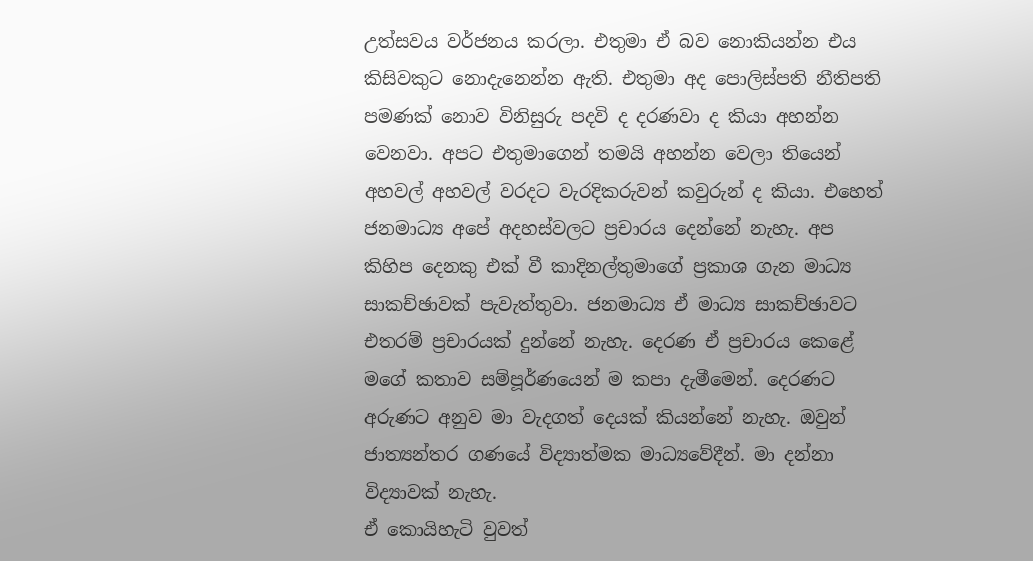උත්සවය වර්ජනය කරලා. එතුමා ඒ බව නොකියන්න එය කිසිවකුට නොදැනෙන්න ඇති. එතුමා අද පොලිස්පති නීතිපති පමණක් නොව විනිසුරු පදවි ද දරණවා ද කියා අහන්න වෙනවා. අපට එතුමාගෙන් තමයි අහන්න වෙලා තියෙන් අහවල් අහවල් වරදට වැරදිකරුවන් කවුරුන් ද කියා. එහෙත් ජනමාධ්‍ය අපේ අදහස්වලට ප්‍රචාරය දෙන්නේ නැහැ. අප කිහිප දෙනකු එක් වී කාදිනල්තුමාගේ ප්‍රකාශ ගැන මාධ්‍ය සාකච්ඡාවක් පැවැත්තුවා. ජනමාධ්‍ය ඒ මාධ්‍ය සාකච්ඡාවට එතරම් ප්‍රචාරයක් දුන්නේ නැහැ. දෙරණ ඒ ප්‍රචාරය කෙළේ මගේ කතාව සම්පූර්ණයෙන් ම කපා දැමීමෙන්. දෙරණට අරුණට අනුව මා වැදගත් දෙයක් කියන්නේ නැහැ. ඔවුන් ජාත්‍යන්තර ගණයේ විද්‍යාත්මක මාධ්‍යවේදීන්. මා දන්නා විද්‍යාවක් නැහැ.
ඒ කොයිහැටි වුවත්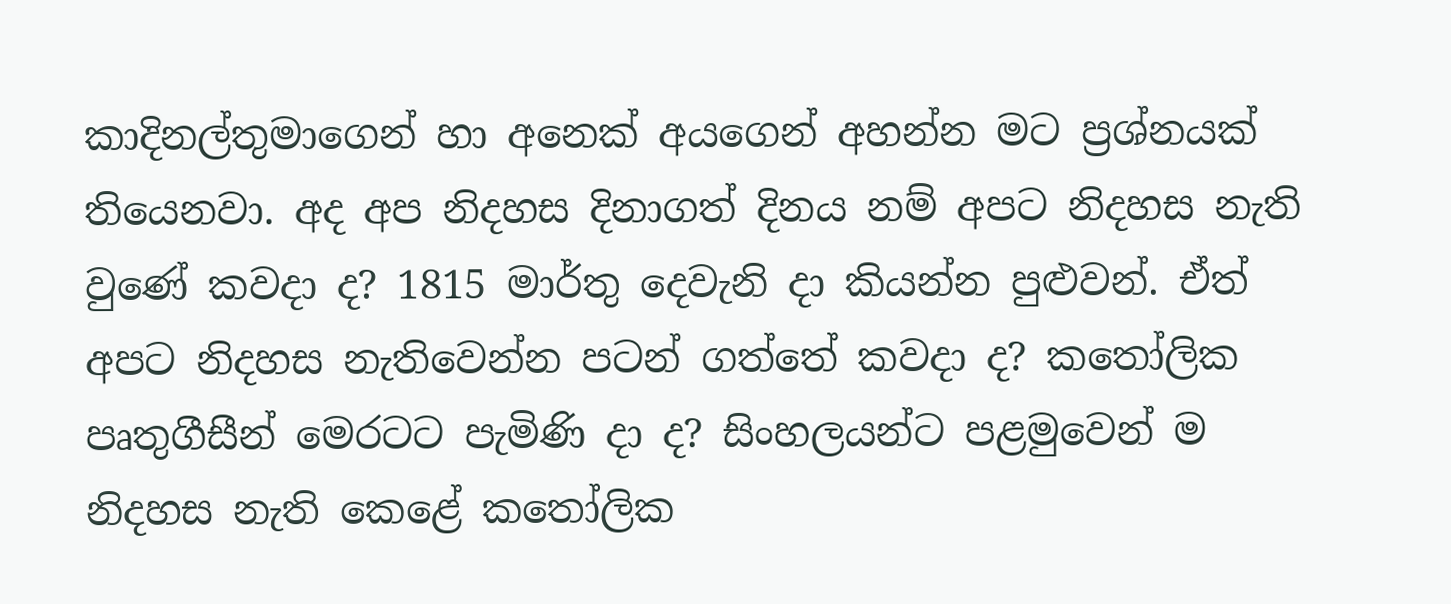කාදිනල්තුමාගෙන් හා අනෙක් අයගෙන් අහන්න මට ප්‍රශ්නයක් තියෙනවා. අද අප නිදහස දිනාගත් දිනය නම් අපට නිදහස නැති වුණේ කවදා ද? 1815 මාර්තු දෙවැනි දා කියන්න පුළුවන්. ඒත් අපට නිදහස නැතිවෙන්න පටන් ගත්තේ කවදා ද? කතෝලික පෘතුගීසීන් මෙරටට පැමිණි දා ද? සිංහලයන්ට පළමුවෙන් ම නිදහස නැති කෙළේ කතෝලික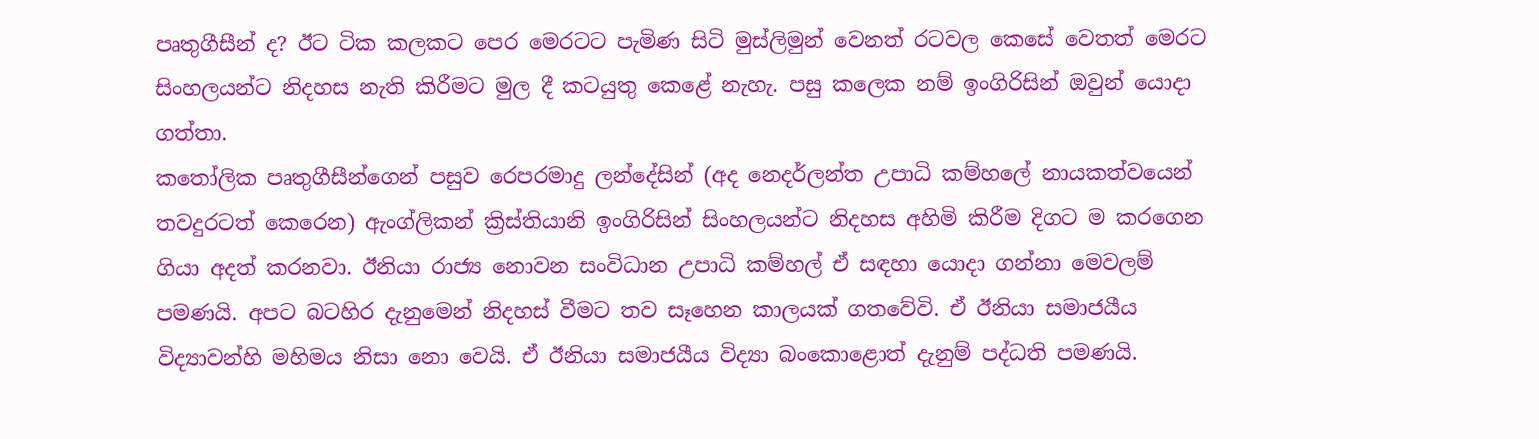පෘතුගීසීන් ද? ඊට ටික කලකට පෙර මෙරටට පැමිණ සිටි මුස්ලිමුන් වෙනත් රටවල කෙසේ වෙතත් මෙරට සිංහලයන්ට නිදහස නැති කිරීමට මුල දී කටයුතු කෙළේ නැහැ. පසු කලෙක නම් ඉංගිරිසින් ඔවුන් යොදා ගත්තා.
කතෝලික පෘතුගීසීන්ගෙන් පසුව රෙපරමාදු ලන්දේසින් (අද නෙදර්ලන්ත උපාධි කම්හලේ නායකත්වයෙන් තවදුරටත් කෙරෙන) ඇංග්ලිකන් ක්‍රිස්තියානි ඉංගිරිසින් සිංහලයන්ට නිදහස අහිමි කිරීම දිගට ම කරගෙන ගියා අදත් කරනවා. ඊනියා රාජ්‍ය නොවන සංවිධාන උපාධි කම්හල් ඒ සඳහා යොදා ගන්නා මෙවලම් පමණයි. අපට බටහිර දැනුමෙන් නිදහස් වීමට තව සෑහෙන කාලයක් ගතවේවි. ඒ ඊනියා සමාජයීය විද්‍යාවන්හි මහිමය නිසා නො වෙයි. ඒ ඊනියා සමාජයීය විද්‍යා බංකොළොත් දැනුම් පද්ධති පමණයි.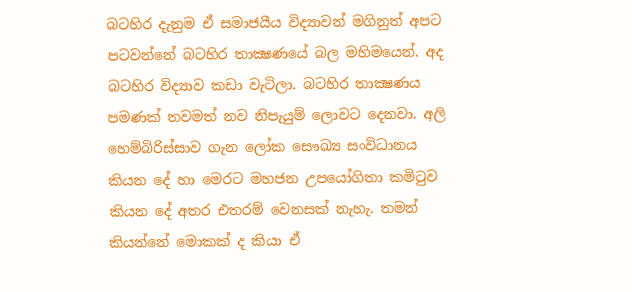බටහිර දැනුම ඒ සමාජයීය විද්‍යාවන් මගිනුත් අපට පටවන්නේ බටහිර තාක්‍ෂණයේ බල මහිමයෙන්. අද බටහිර විද්‍යාව කඩා වැටිලා. බටහිර තාක්‍ෂණය පමණක් තවමත් නව නිපැයුම් ලොවට දෙනවා. අලි හෙම්බිරිස්සාව ගැන ලෝක සෞඛ්‍ය සංවිධානය කියන දේ හා මෙරට මහජන උපයෝගිතා කමිටුව කියන දේ අතර එතරම් වෙනසක් නැහැ. තමන් කියන්නේ මොකක් ද කියා ඒ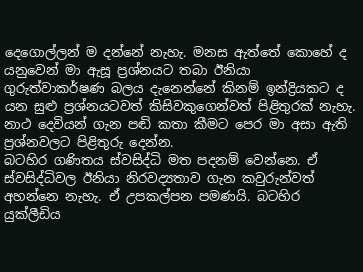දෙගොල්ලන් ම දන්නේ නැහැ. මනස ඇත්තේ කොහේ ද යනුවෙන් මා ඇසූ ප්‍රශ්නයට තබා ඊනියා ගුරුත්වාකර්ෂණ බලය දැනෙන්නේ කිනම් ඉන්ද්‍රියකට ද යන සුළු ප්‍රශ්නයටවත් කිසිවකුගෙන්වත් පිළිතුරක් නැහැ. නාථ දෙවියන් ගැන පඬි කතා කීමට පෙර මා අසා ඇති ප්‍රශ්නවලට පිළිතුරු දෙන්න.
බටහිර ගණිතය ස්වසිද්ධි මත පදනම් වෙන්නෙ. ඒ ස්වසිද්ධිවල ඊනියා නිරවද්‍යතාව ගැන කවුරුන්වත් අහන්නෙ නැහැ. ඒ උපකල්පන පමණයි. බටහිර යුක්ලීඩිය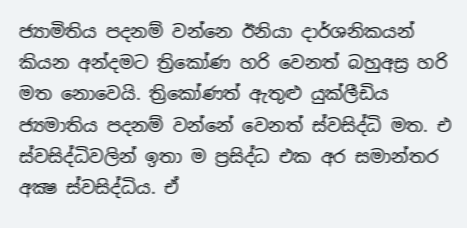ජ්‍යාමිතිය පදනම් වන්නෙ ඊනියා දාර්ශනිකයන් කියන අන්දමට ත්‍රිකෝණ හරි වෙනත් බහුඅස්‍ර හරි මත නොවෙයි. ත්‍රිකෝණත් ඇතුළු යුක්ලීඩිය ජ්‍යමාතිය පදනම් වන්නේ වෙනත් ස්වසිද්ධි මත. එ ස්වසිද්ධිවලින් ඉතා ම ප්‍රසිද්ධ එක අර සමාන්තර අක්‍ෂ ස්වසිද්ධිය. ඒ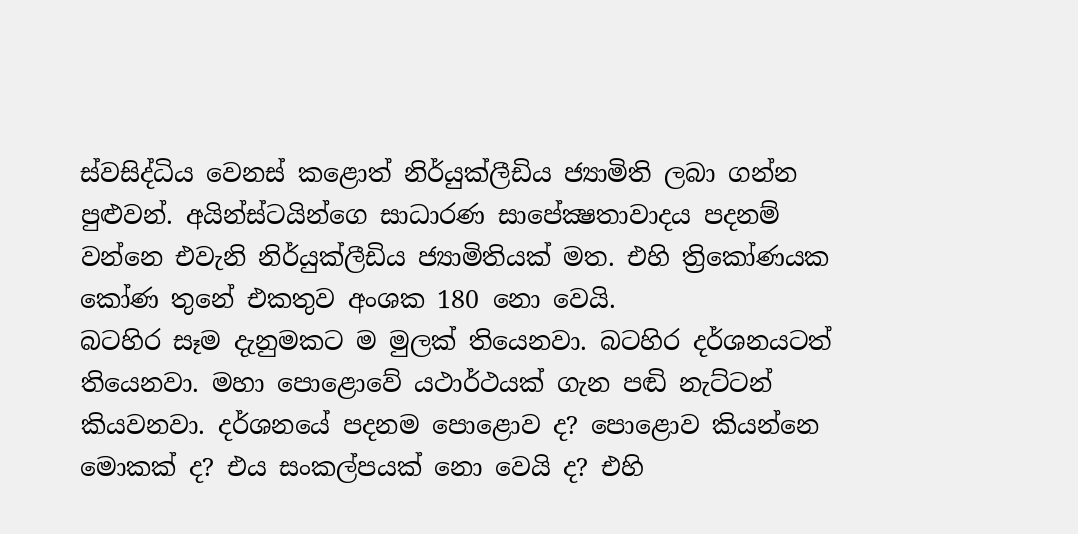ස්වසිද්ධිය වෙනස් කළොත් නිර්යුක්ලීඩිය ජ්‍යාමිති ලබා ගන්න පුළුවන්. අයින්ස්ටයින්ගෙ සාධාරණ සාපේක්‍ෂතාවාදය පදනම් වන්නෙ එවැනි නිර්යුක්ලීඩිය ජ්‍යාමිතියක් මත. එහි ත්‍රිකෝණයක කෝණ තුනේ එකතුව අංශක 180 නො වෙයි.
බටහිර සෑම දැනුමකට ම මුලක් තියෙනවා. බටහිර දර්ශනයටත් තියෙනවා. මහා පොළොවේ යථාර්ථයක් ගැන පඬි නැට්ටන් කියවනවා. දර්ශනයේ පදනම පොළොව ද? පොළොව කියන්නෙ මොකක් ද? එය සංකල්පයක් නො වෙයි ද? එහි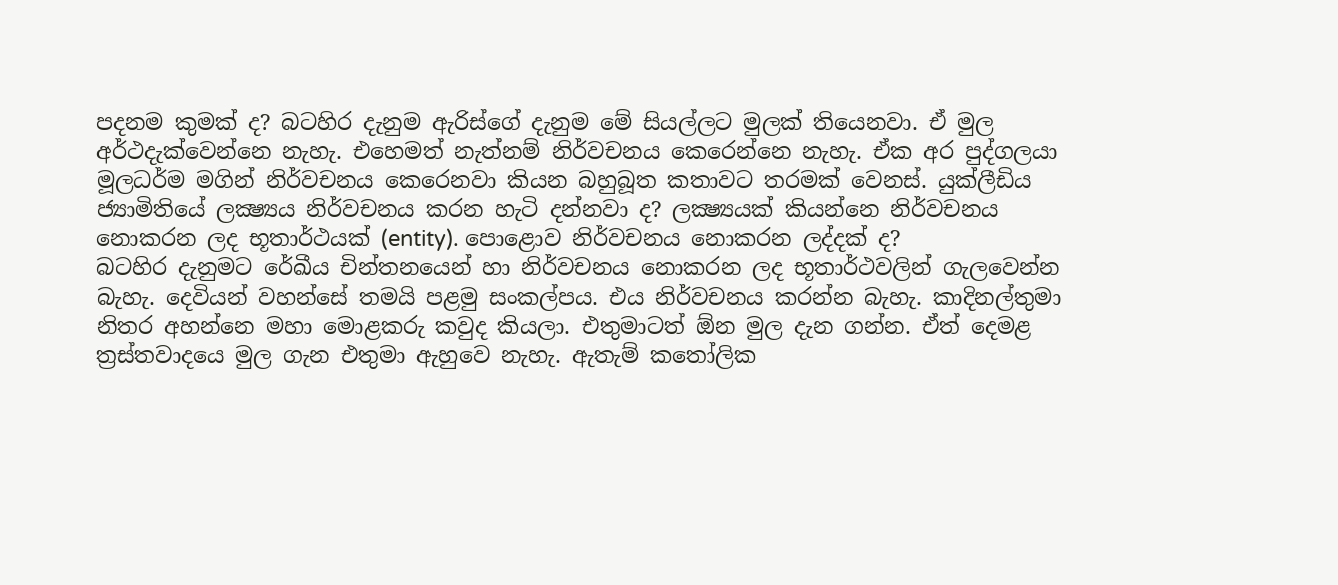පදනම කුමක් ද? බටහිර දැනුම ඇරිස්ගේ දැනුම මේ සියල්ලට මුලක් තියෙනවා. ඒ මුල අර්ථදැක්වෙන්නෙ නැහැ. එහෙමත් නැත්නම් නිර්වචනය කෙරෙන්නෙ නැහැ. ඒක අර පුද්ගලයා මූලධර්ම මගින් නිර්වචනය කෙරෙනවා කියන බහුබූත කතාවට තරමක් වෙනස්. යුක්ලීඩිය ජ්‍යාමිතියේ ලක්‍ෂ්‍යය නිර්වචනය කරන හැටි දන්නවා ද? ලක්‍ෂ්‍යයක් කියන්නෙ නිර්වචනය නොකරන ලද භූතාර්ථයක් (entity). පොළොව නිර්වචනය නොකරන ලද්දක් ද?
බටහිර දැනුමට රේඛීය චින්තනයෙන් හා නිර්වචනය නොකරන ලද භූතාර්ථවලින් ගැලවෙන්න බැහැ. දෙවියන් වහන්සේ තමයි පළමු සංකල්පය. එය නිර්වචනය කරන්න බැහැ. කාදිනල්තුමා නිතර අහන්නෙ මහා මොළකරු කවුද කියලා. එතුමාටත් ඕන මුල දැන ගන්න. ඒත් දෙමළ ත්‍රස්තවාදයෙ මුල ගැන එතුමා ඇහුවෙ නැහැ. ඇතැම් කතෝලික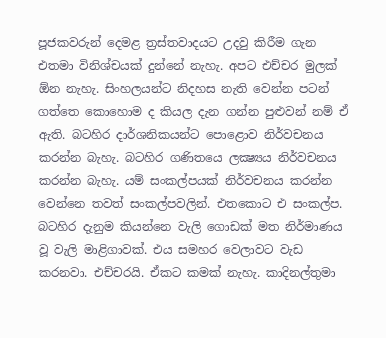පූජකවරුන් දෙමළ ත්‍රස්තවාදයට උදවු කිරීම ගැන එතමා විනිශ්චයක් දුන්නේ නැහැ. අපට එච්චර මුලක් ඕන නැහැ. සිංහලයන්ට නිදහස නැති වෙන්න පටන් ගත්තෙ කොහොම ද කියල දැන ගන්න පුළුවන් නම් ඒ ඇති. බටහිර දාර්ශනිකයන්ට පොළොව නිර්වචනය කරන්න බැහැ. බටහිර ගණිතයෙ ලක්‍ෂ්‍යය නිර්වචනය කරන්න බැහැ. යම් සංකල්පයක් නිර්වචනය කරන්න වෙන්නෙ තවත් සංකල්පවලින්. එතකොට එ සංකල්ප. බටහිර දැනුම කියන්නෙ වැලි ගොඩක් මත නිර්මාණය වූ වැලි මාළිගාවක්. එය සමහර වෙලාවට වැඩ කරනවා. එච්චරයි. ඒකට කමක් නැහැ. කාදිනල්තුමා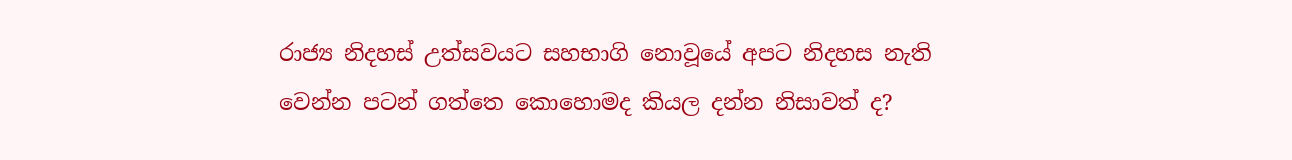රාජ්‍ය නිදහස් උත්සවයට සහභාගි නොවූයේ අපට නිදහස නැති වෙන්න පටන් ගත්තෙ කොහොමද කියල දන්න නිසාවත් ද?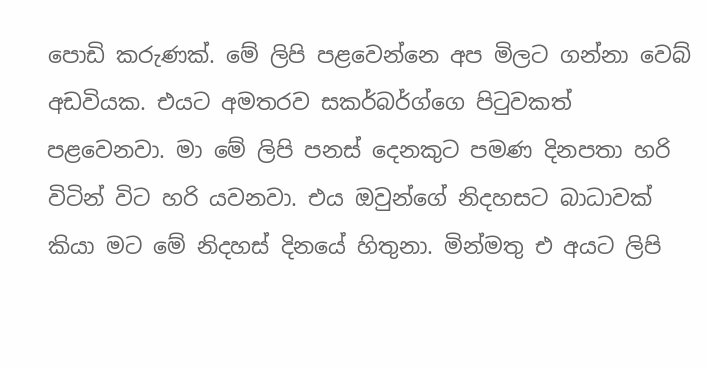පොඩි කරුණක්. මේ ලිපි පළවෙන්නෙ අප මිලට ගන්නා වෙබ් අඩවියක. එයට අමතරව සකර්බර්ග්ගෙ පිටුවකත් පළවෙනවා. මා මේ ලිපි පනස් දෙනකුට පමණ දිනපතා හරි විටින් විට හරි යවනවා. එය ඔවුන්ගේ නිදහසට බාධාවක් කියා මට මේ නිදහස් දිනයේ හිතුනා. මින්මතු එ අයට ලිපි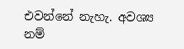එවන්නේ නැහැ. අවශ්‍ය නම්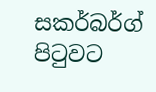සකර්බර්ග් පිටුවට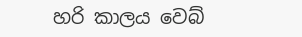හරි කාලය වෙබ්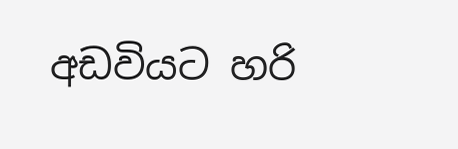අඩවියට හරි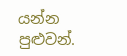යන්න පුළුවන්.